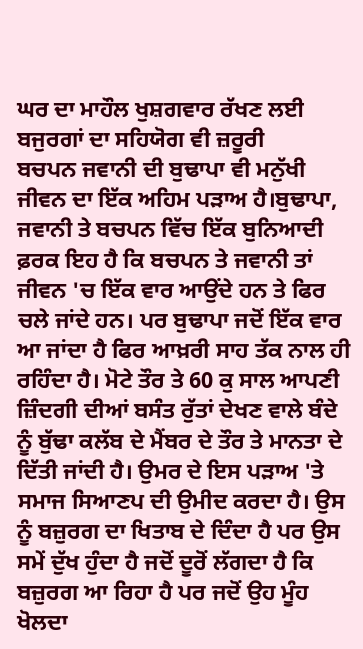ਘਰ ਦਾ ਮਾਹੌਲ ਖੁਸ਼ਗਵਾਰ ਰੱਖਣ ਲਈ ਬਜੁਰਗਾਂ ਦਾ ਸਹਿਯੋਗ ਵੀ ਜ਼ਰੂਰੀ
ਬਚਪਨ ਜਵਾਨੀ ਦੀ ਬੁਢਾਪਾ ਵੀ ਮਨੁੱਖੀ ਜੀਵਨ ਦਾ ਇੱਕ ਅਹਿਮ ਪੜਾਅ ਹੈ।ਬੁਢਾਪਾ, ਜਵਾਨੀ ਤੇ ਬਚਪਨ ਵਿੱਚ ਇੱਕ ਬੁਨਿਆਦੀ ਫ਼ਰਕ ਇਹ ਹੈ ਕਿ ਬਚਪਨ ਤੇ ਜਵਾਨੀ ਤਾਂ ਜੀਵਨ 'ਚ ਇੱਕ ਵਾਰ ਆਉਂਦੇ ਹਨ ਤੇ ਫਿਰ ਚਲੇ ਜਾਂਦੇ ਹਨ। ਪਰ ਬੁਢਾਪਾ ਜਦੋਂ ਇੱਕ ਵਾਰ ਆ ਜਾਂਦਾ ਹੈ ਫਿਰ ਆਖ਼ਰੀ ਸਾਹ ਤੱਕ ਨਾਲ ਹੀ ਰਹਿੰਦਾ ਹੈ। ਮੋਟੇ ਤੌਰ ਤੇ 60 ਕੁ ਸਾਲ ਆਪਣੀ ਜ਼ਿੰਦਗੀ ਦੀਆਂ ਬਸੰਤ ਰੁੱਤਾਂ ਦੇਖਣ ਵਾਲੇ ਬੰਦੇ ਨੂੰ ਬੁੱਢਾ ਕਲੱਬ ਦੇ ਮੈਂਬਰ ਦੇ ਤੌਰ ਤੇ ਮਾਨਤਾ ਦੇ ਦਿੱਤੀ ਜਾਂਦੀ ਹੈ। ਉਮਰ ਦੇ ਇਸ ਪੜਾਅ 'ਤੇ ਸਮਾਜ ਸਿਆਣਪ ਦੀ ਉਮੀਦ ਕਰਦਾ ਹੈ। ਉਸ ਨੂੰ ਬਜ਼ੁਰਗ ਦਾ ਖਿਤਾਬ ਦੇ ਦਿੰਦਾ ਹੈ ਪਰ ਉਸ ਸਮੇਂ ਦੁੱਖ ਹੁੰਦਾ ਹੈ ਜਦੋਂ ਦੂਰੋਂ ਲੱਗਦਾ ਹੈ ਕਿ ਬਜ਼ੁਰਗ ਆ ਰਿਹਾ ਹੈ ਪਰ ਜਦੋਂ ਉਹ ਮੂੰਹ ਖੋਲਦਾ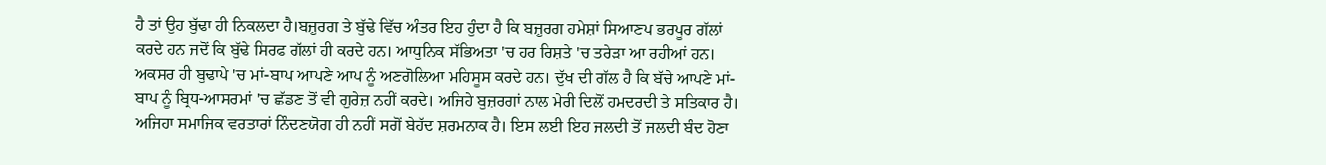ਹੈ ਤਾਂ ਉਹ ਬੁੱਢਾ ਹੀ ਨਿਕਲਦਾ ਹੈ।ਬਜ਼ੁਰਗ ਤੇ ਬੁੱਢੇ ਵਿੱਚ ਅੰਤਰ ਇਹ ਹੁੰਦਾ ਹੈ ਕਿ ਬਜ਼ੁਰਗ ਹਮੇਸ਼ਾਂ ਸਿਆਣਪ ਭਰਪੂਰ ਗੱਲਾਂ ਕਰਦੇ ਹਨ ਜਦੋਂ ਕਿ ਬੁੱਢੇ ਸਿਰਫ ਗੱਲਾਂ ਹੀ ਕਰਦੇ ਹਨ। ਆਧੁਨਿਕ ਸੱਭਿਅਤਾ 'ਚ ਹਰ ਰਿਸ਼ਤੇ 'ਚ ਤਰੇੜਾ ਆ ਰਹੀਆਂ ਹਨ। ਅਕਸਰ ਹੀ ਬੁਢਾਪੇ 'ਚ ਮਾਂ-ਬਾਪ ਆਪਣੇ ਆਪ ਨੂੰ ਅਣਗੋਲਿਆ ਮਹਿਸੂਸ ਕਰਦੇ ਹਨ। ਦੁੱਖ ਦੀ ਗੱਲ ਹੈ ਕਿ ਬੱਚੇ ਆਪਣੇ ਮਾਂ-ਬਾਪ ਨੂੰ ਬ੍ਰਿਧ-ਆਸਰਮਾਂ 'ਚ ਛੱਡਣ ਤੋਂ ਵੀ ਗੁਰੇਜ਼ ਨਹੀਂ ਕਰਦੇ। ਅਜਿਹੇ ਬੁਜ਼ਰਗਾਂ ਨਾਲ ਮੇਰੀ ਦਿਲੋਂ ਹਮਦਰਦੀ ਤੇ ਸਤਿਕਾਰ ਹੈ। ਅਜਿਹਾ ਸਮਾਜਿਕ ਵਰਤਾਰਾਂ ਨਿੰਦਣਯੋਗ ਹੀ ਨਹੀਂ ਸਗੋਂ ਬੇਹੱਦ ਸ਼ਰਮਨਾਕ ਹੈ। ਇਸ ਲਈ ਇਹ ਜਲਦੀ ਤੋਂ ਜਲਦੀ ਬੰਦ ਹੋਣਾ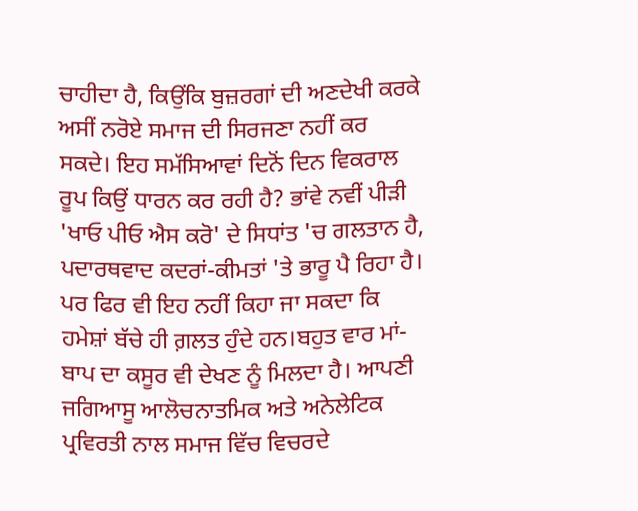ਚਾਹੀਦਾ ਹੈ, ਕਿਉਂਕਿ ਬੁਜ਼ਰਗਾਂ ਦੀ ਅਣਦੇਖੀ ਕਰਕੇ ਅਸੀਂ ਨਰੋਏ ਸਮਾਜ ਦੀ ਸਿਰਜਣਾ ਨਹੀਂ ਕਰ ਸਕਦੇ। ਇਹ ਸਮੱਸਿਆਵਾਂ ਦਿਨੋਂ ਦਿਨ ਵਿਕਰਾਲ ਰੂਪ ਕਿਉਂ ਧਾਰਨ ਕਰ ਰਹੀ ਹੈ? ਭਾਂਵੇ ਨਵੀਂ ਪੀੜੀ 'ਖਾਓ ਪੀਓ ਐਸ ਕਰੋ' ਦੇ ਸਿਧਾਂਤ 'ਚ ਗਲਤਾਨ ਹੈ, ਪਦਾਰਥਵਾਦ ਕਦਰਾਂ-ਕੀਮਤਾਂ 'ਤੇ ਭਾਰੂ ਪੈ ਰਿਹਾ ਹੈ। ਪਰ ਫਿਰ ਵੀ ਇਹ ਨਹੀਂ ਕਿਹਾ ਜਾ ਸਕਦਾ ਕਿ ਹਮੇਸ਼ਾਂ ਬੱਚੇ ਹੀ ਗ਼ਲਤ ਹੁੰਦੇ ਹਨ।ਬਹੁਤ ਵਾਰ ਮਾਂ-ਬਾਪ ਦਾ ਕਸੂਰ ਵੀ ਦੇਖਣ ਨੂੰ ਮਿਲਦਾ ਹੈ। ਆਪਣੀ ਜਗਿਆਸੂ ਆਲੋਚਨਾਤਮਿਕ ਅਤੇ ਅਨੇਲੇਟਿਕ ਪ੍ਰਵਿਰਤੀ ਨਾਲ ਸਮਾਜ ਵਿੱਚ ਵਿਚਰਦੇ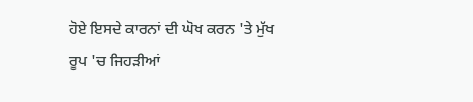ਹੋਏ ਇਸਦੇ ਕਾਰਨਾਂ ਦੀ ਘੋਖ ਕਰਨ 'ਤੇ ਮੁੱਖ ਰੂਪ 'ਚ ਜਿਹੜੀਆਂ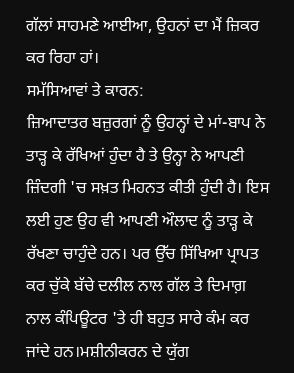ਗੱਲਾਂ ਸਾਹਮਣੇ ਆਈਆ, ਉਹਨਾਂ ਦਾ ਮੈਂ ਜ਼ਿਕਰ ਕਰ ਰਿਹਾ ਹਾਂ।
ਸਮੱਸਿਆਵਾਂ ਤੇ ਕਾਰਨ:
ਜ਼ਿਆਦਾਤਰ ਬਜ਼ੁਰਗਾਂ ਨੂੰ ਉਹਨ੍ਹਾਂ ਦੇ ਮਾਂ-ਬਾਪ ਨੇ ਤਾੜ੍ਹ ਕੇ ਰੱਖਿਆਂ ਹੁੰਦਾ ਹੈ ਤੇ ਉਨ੍ਹਾ ਨੇ ਆਪਣੀ ਜ਼ਿੰਦਗੀ 'ਚ ਸਖ਼ਤ ਮਿਹਨਤ ਕੀਤੀ ਹੁੰਦੀ ਹੈ। ਇਸ ਲਈ ਹੁਣ ਉਹ ਵੀ ਆਪਣੀ ਔਲਾਦ ਨੂੰ ਤਾੜ੍ਹ ਕੇ ਰੱਖਣਾ ਚਾਹੁੰਦੇ ਹਨ। ਪਰ ਉੱਚ ਸਿੱਖਿਆ ਪ੍ਰਾਪਤ ਕਰ ਚੁੱਕੇ ਬੱਚੇ ਦਲੀਲ ਨਾਲ ਗੱਲ ਤੇ ਦਿਮਾਗ਼ ਨਾਲ ਕੰਪਿਊਟਰ 'ਤੇ ਹੀ ਬਹੁਤ ਸਾਰੇ ਕੰਮ ਕਰ ਜਾਂਦੇ ਹਨ।ਮਸ਼ੀਨੀਕਰਨ ਦੇ ਯੁੱਗ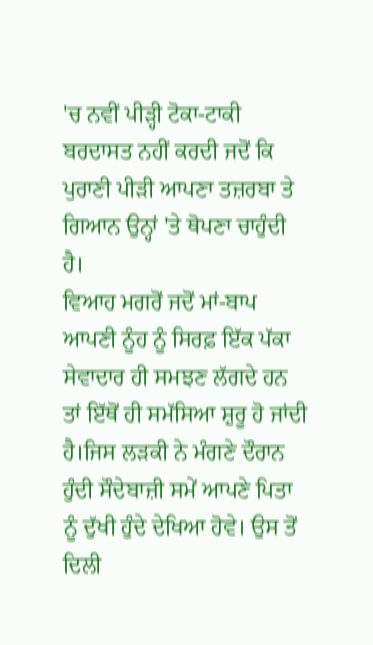'ਚ ਨਵੀਂ ਪੀੜ੍ਹੀ ਟੋਕਾ-ਟਾਕੀ ਬਰਦਾਸਤ ਨਹੀਂ ਕਰਦੀ ਜਦੋਂ ਕਿ ਪੁਰਾਣੀ ਪੀੜੀ ਆਪਣਾ ਤਜ਼ਰਬਾ ਤੇ ਗਿਆਨ ਉਨ੍ਹਾਂ 'ਤੇ ਥੋਪਣਾ ਚਾਹੁੰਦੀ ਹੈ।
ਵਿਆਹ ਮਗਰੋਂ ਜਦੋਂ ਮਾਂ-ਬਾਪ ਆਪਣੀ ਨੂੰਹ ਨੂੰ ਸਿਰਫ਼ ਇੱਕ ਪੱਕਾ ਸੇਵਾਦਾਰ ਹੀ ਸਮਝਣ ਲੱਗਦੇ ਹਨ ਤਾਂ ਇੱਥੋਂ ਹੀ ਸਮੱਸਿਆ ਸ਼ੁਰੂ ਹੋ ਜਾਂਦੀ ਹੈ।ਜਿਸ ਲੜਕੀ ਨੇ ਮੰਗਣੇ ਦੌਰਾਨ ਹੁੰਦੀ ਸੌਦੇਬਾਜ਼ੀ ਸਮੇਂ ਆਪਣੇ ਪਿਤਾ ਨੂੰ ਦੁੱਖੀ ਹੁੰਦੇ ਦੇਖਿਆ ਹੋਵੇ। ਉਸ ਤੋਂ ਦਿਲੀ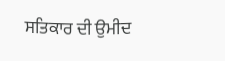ਸਤਿਕਾਰ ਦੀ ਉਮੀਦ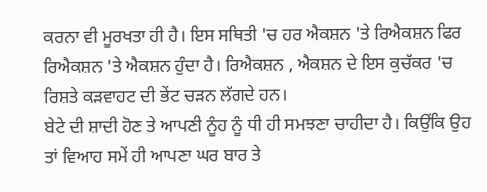ਕਰਨਾ ਵੀ ਮੂਰਖਤਾ ਹੀ ਹੈ। ਇਸ ਸਥਿਤੀ 'ਚ ਹਰ ਐਕਸ਼ਨ 'ਤੇ ਰਿਐਕਸ਼ਨ ਫਿਰ ਰਿਐਕਸ਼ਨ 'ਤੇ ਐਕਸ਼ਨ ਹੁੰਦਾ ਹੈ। ਰਿਐਕਸ਼ਨ , ਐਕਸ਼ਨ ਦੇ ਇਸ ਕੁਚੱਕਰ 'ਚ ਰਿਸ਼ਤੇ ਕੜਵਾਹਟ ਦੀ ਭੇਂਟ ਚੜਨ ਲੱਗਦੇ ਹਨ।
ਬੇਟੇ ਦੀ ਸ਼ਾਦੀ ਹੋਣ ਤੇ ਆਪਣੀ ਨੂੰਹ ਨੂੰ ਧੀ ਹੀ ਸਮਝਣਾ ਚਾਹੀਦਾ ਹੈ। ਕਿਉਂਕਿ ਉਹ ਤਾਂ ਵਿਆਹ ਸਮੇਂ ਹੀ ਆਪਣਾ ਘਰ ਬਾਰ ਤੇ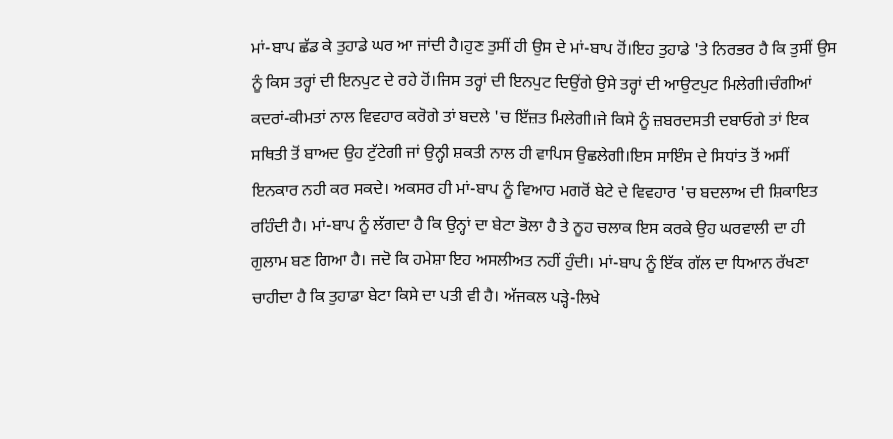ਮਾਂ-ਬਾਪ ਛੱਡ ਕੇ ਤੁਹਾਡੇ ਘਰ ਆ ਜਾਂਦੀ ਹੈ।ਹੁਣ ਤੁਸੀਂ ਹੀ ਉਸ ਦੇ ਮਾਂ-ਬਾਪ ਹੋਂ।ਇਹ ਤੁਹਾਡੇ 'ਤੇ ਨਿਰਭਰ ਹੈ ਕਿ ਤੁਸੀਂ ਉਸ ਨੂੰ ਕਿਸ ਤਰ੍ਹਾਂ ਦੀ ਇਨਪੁਟ ਦੇ ਰਹੇ ਹੋਂ।ਜਿਸ ਤਰ੍ਹਾਂ ਦੀ ਇਨਪੁਟ ਦਿਉਂਗੇ ਉਸੇ ਤਰ੍ਹਾਂ ਦੀ ਆਉਟਪੁਟ ਮਿਲੇਗੀ।ਚੰਗੀਆਂ ਕਦਰਾਂ-ਕੀਮਤਾਂ ਨਾਲ ਵਿਵਹਾਰ ਕਰੋਗੇ ਤਾਂ ਬਦਲੇ 'ਚ ਇੱਜ਼ਤ ਮਿਲੇਗੀ।ਜੇ ਕਿਸੇ ਨੂੰ ਜ਼ਬਰਦਸਤੀ ਦਬਾਓਗੇ ਤਾਂ ਇਕ ਸਥਿਤੀ ਤੋਂ ਬਾਅਦ ਉਹ ਟੁੱਟੇਗੀ ਜਾਂ ਉਨ੍ਹੀ ਸ਼ਕਤੀ ਨਾਲ ਹੀ ਵਾਪਿਸ ਉਛਲੇਗੀ।ਇਸ ਸਾਇੰਸ ਦੇ ਸਿਧਾਂਤ ਤੋਂ ਅਸੀਂ ਇਨਕਾਰ ਨਹੀ ਕਰ ਸਕਦੇ। ਅਕਸਰ ਹੀ ਮਾਂ-ਬਾਪ ਨੂੰ ਵਿਆਹ ਮਗਰੋਂ ਬੇਟੇ ਦੇ ਵਿਵਹਾਰ 'ਚ ਬਦਲਾਅ ਦੀ ਸ਼ਿਕਾਇਤ ਰਹਿੰਦੀ ਹੈ। ਮਾਂ-ਬਾਪ ਨੂੰ ਲੱਗਦਾ ਹੈ ਕਿ ਉਨ੍ਹਾਂ ਦਾ ਬੇਟਾ ਭੋਲਾ ਹੈ ਤੇ ਨੂਹ ਚਲਾਕ ਇਸ ਕਰਕੇ ਉਹ ਘਰਵਾਲੀ ਦਾ ਹੀ ਗੁਲਾਮ ਬਣ ਗਿਆ ਹੈ। ਜਦੋ ਕਿ ਹਮੇਸ਼ਾ ਇਹ ਅਸਲੀਅਤ ਨਹੀਂ ਹੁੰਦੀ। ਮਾਂ-ਬਾਪ ਨੂੰ ਇੱਕ ਗੱਲ ਦਾ ਧਿਆਨ ਰੱਖਣਾ ਚਾਹੀਦਾ ਹੈ ਕਿ ਤੁਹਾਡਾ ਬੇਟਾ ਕਿਸੇ ਦਾ ਪਤੀ ਵੀ ਹੈ। ਅੱਜਕਲ ਪੜ੍ਹੇ-ਲਿਖੇ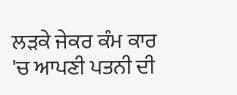ਲੜਕੇ ਜੇਕਰ ਕੰਮ ਕਾਰ 'ਚ ਆਪਣੀ ਪਤਨੀ ਦੀ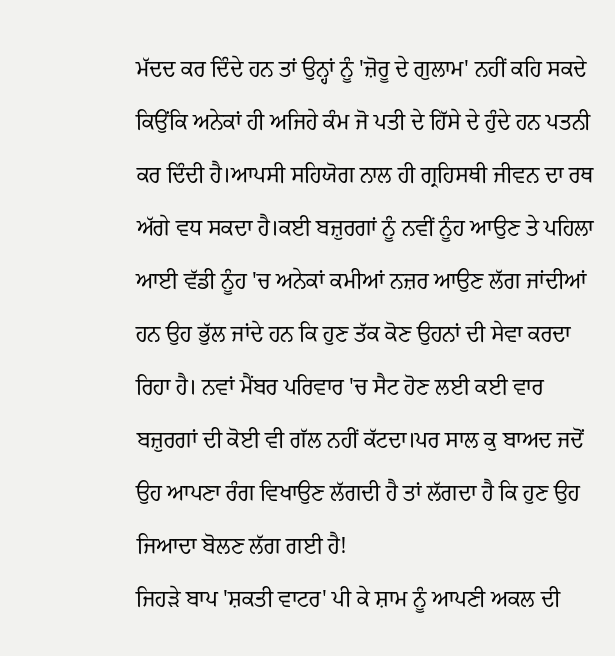ਮੱਦਦ ਕਰ ਦਿੰਦੇ ਹਨ ਤਾਂ ਉਨ੍ਹਾਂ ਨੂੰ 'ਜ਼ੋਰੂ ਦੇ ਗੁਲਾਮ' ਨਹੀਂ ਕਹਿ ਸਕਦੇ ਕਿਉਂਕਿ ਅਨੇਕਾਂ ਹੀ ਅਜਿਹੇ ਕੰਮ ਜੋ ਪਤੀ ਦੇ ਹਿੱਸੇ ਦੇ ਹੁੰਦੇ ਹਨ ਪਤਨੀ ਕਰ ਦਿੰਦੀ ਹੈ।ਆਪਸੀ ਸਹਿਯੋਗ ਨਾਲ ਹੀ ਗ੍ਰਹਿਸਥੀ ਜੀਵਨ ਦਾ ਰਥ ਅੱਗੇ ਵਧ ਸਕਦਾ ਹੈ।ਕਈ ਬਜ਼ੁਰਗਾਂ ਨੂੰ ਨਵੀਂ ਨੂੰਹ ਆਉਣ ਤੇ ਪਹਿਲਾ ਆਈ ਵੱਡੀ ਨੂੰਹ 'ਚ ਅਨੇਕਾਂ ਕਮੀਆਂ ਨਜ਼ਰ ਆਉਣ ਲੱਗ ਜਾਂਦੀਆਂ ਹਨ ਉਹ ਭੁੱਲ ਜਾਂਦੇ ਹਨ ਕਿ ਹੁਣ ਤੱਕ ਕੋਣ ਉਹਨਾਂ ਦੀ ਸੇਵਾ ਕਰਦਾ ਰਿਹਾ ਹੈ। ਨਵਾਂ ਮੈਂਬਰ ਪਰਿਵਾਰ 'ਚ ਸੈਟ ਹੋਣ ਲਈ ਕਈ ਵਾਰ ਬਜ਼ੁਰਗਾਂ ਦੀ ਕੋਈ ਵੀ ਗੱਲ ਨਹੀਂ ਕੱਟਦਾ।ਪਰ ਸਾਲ ਕੁ ਬਾਅਦ ਜਦੋਂ ਉਹ ਆਪਣਾ ਰੰਗ ਵਿਖਾਉਣ ਲੱਗਦੀ ਹੈ ਤਾਂ ਲੱਗਦਾ ਹੈ ਕਿ ਹੁਣ ਉਹ ਜਿਆਦਾ ਬੋਲਣ ਲੱਗ ਗਈ ਹੈ!
ਜਿਹੜੇ ਬਾਪ 'ਸ਼ਕਤੀ ਵਾਟਰ' ਪੀ ਕੇ ਸ਼ਾਮ ਨੂੰ ਆਪਣੀ ਅਕਲ ਦੀ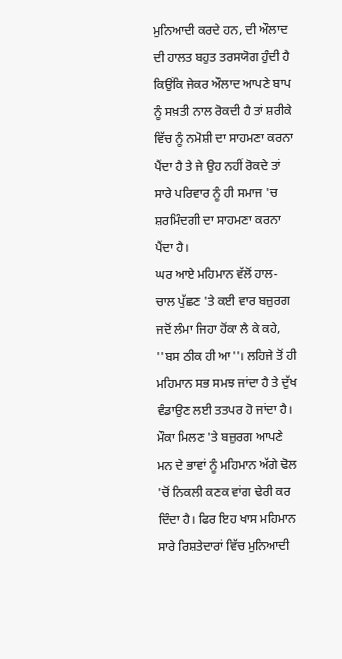ਮੁਨਿਆਦੀ ਕਰਦੇ ਹਨ, ਦੀ ਔਲਾਦ ਦੀ ਹਾਲਤ ਬਹੁਤ ਤਰਸਯੋਗ ਹੁੰਦੀ ਹੈ ਕਿਉਂਕਿ ਜੇਕਰ ਔਲਾਦ ਆਪਣੇ ਬਾਪ ਨੂੰ ਸਖ਼ਤੀ ਨਾਲ ਰੋਕਦੀ ਹੈ ਤਾਂ ਸ਼ਰੀਕੇ ਵਿੱਚ ਨੂੰ ਨਮੋਸ਼ੀ ਦਾ ਸਾਹਮਣਾ ਕਰਨਾ ਪੈਂਦਾ ਹੈ ਤੇ ਜੇ ਉਹ ਨਹੀਂ ਰੋਕਦੇ ਤਾਂ ਸਾਰੇ ਪਰਿਵਾਰ ਨੂੰ ਹੀ ਸਮਾਜ 'ਚ ਸ਼ਰਮਿੰਦਗੀ ਦਾ ਸਾਹਮਣਾ ਕਰਨਾ ਪੈਂਦਾ ਹੈ।
ਘਰ ਆਏ ਮਹਿਮਾਨ ਵੱਲੋਂ ਹਾਲ-ਚਾਲ ਪੁੱਛਣ 'ਤੇ ਕਈ ਵਾਰ ਬਜ਼ੁਰਗ ਜਦੋਂ ਲੰਮਾ ਜਿਹਾ ਹੋਂਕਾ ਲੈ ਕੇ ਕਹੇ, ''ਬਸ ਠੀਕ ਹੀ ਆ''। ਲਹਿਜੇ ਤੋਂ ਹੀ ਮਹਿਮਾਨ ਸਭ ਸਮਝ ਜਾਂਦਾ ਹੈ ਤੇ ਦੁੱਖ ਵੰਡਾਉਣ ਲਈ ਤਤਪਰ ਹੋ ਜਾਂਦਾ ਹੈ। ਮੌਕਾ ਮਿਲਣ 'ਤੇ ਬਜ਼ੁਰਗ ਆਪਣੇ ਮਨ ਦੇ ਭਾਵਾਂ ਨੂੰ ਮਹਿਮਾਨ ਅੱਗੇ ਢੋਲ 'ਚੋਂ ਨਿਕਲੀ ਕਣਕ ਵਾਂਗ ਢੇਰੀ ਕਰ ਦਿੰਦਾ ਹੈ। ਫਿਰ ਇਹ ਖਾਸ ਮਹਿਮਾਨ ਸਾਰੇ ਰਿਸ਼ਤੇਦਾਰਾਂ ਵਿੱਚ ਮੁਨਿਆਦੀ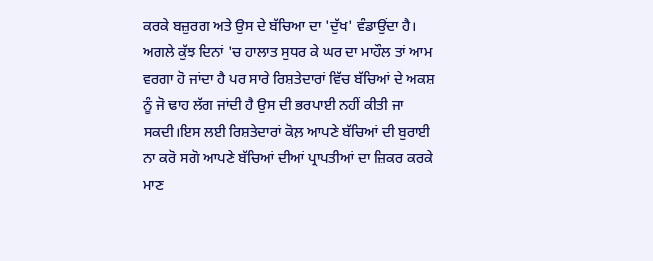ਕਰਕੇ ਬਜ਼ੁਰਗ ਅਤੇ ਉਸ ਦੇ ਬੱਚਿਆ ਦਾ 'ਦੁੱਖ' ਵੰਡਾਉਂਦਾ ਹੈ। ਅਗਲੇ ਕੁੱਝ ਦਿਨਾਂ 'ਚ ਹਾਲਾਤ ਸੁਧਰ ਕੇ ਘਰ ਦਾ ਮਾਹੌਲ ਤਾਂ ਆਮ ਵਰਗਾ ਹੋ ਜਾਂਦਾ ਹੈ ਪਰ ਸਾਰੇ ਰਿਸ਼ਤੇਦਾਰਾਂ ਵਿੱਚ ਬੱਚਿਆਂ ਦੇ ਅਕਸ਼ ਨੂੰ ਜੋ ਢਾਹ ਲੱਗ ਜਾਂਦੀ ਹੈ ਉਸ ਦੀ ਭਰਪਾਈ ਨਹੀਂ ਕੀਤੀ ਜਾ ਸਕਦੀ।ਇਸ ਲਈ ਰਿਸ਼ਤੇਦਾਰਾਂ ਕੋਲ਼ ਆਪਣੇ ਬੱਚਿਆਂ ਦੀ ਬੁਰਾਈ ਨਾ ਕਰੋ ਸਗੋ ਆਪਣੇ ਬੱਚਿਆਂ ਦੀਆਂ ਪ੍ਰਾਪਤੀਆਂ ਦਾ ਜ਼ਿਕਰ ਕਰਕੇ ਮਾਣ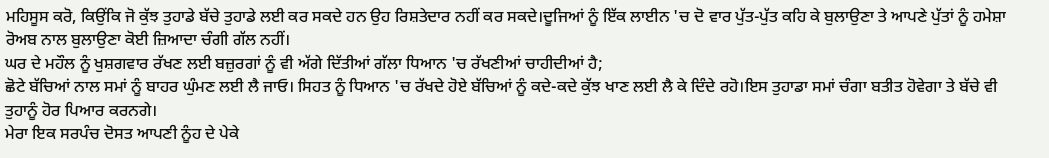ਮਹਿਸੂਸ ਕਰੋ, ਕਿਉਂਕਿ ਜੋ ਕੁੱਝ ਤੁਹਾਡੇ ਬੱਚੇ ਤੁਹਾਡੇ ਲਈ ਕਰ ਸਕਦੇ ਹਨ ਉਹ ਰਿਸ਼ਤੇਦਾਰ ਨਹੀਂ ਕਰ ਸਕਦੇ।ਦੂਜਿਆਂ ਨੂੰ ਇੱਕ ਲਾਈਨ 'ਚ ਦੋ ਵਾਰ ਪੁੱਤ-ਪੁੱਤ ਕਹਿ ਕੇ ਬੁਲਾਉਣਾ ਤੇ ਆਪਣੇ ਪੁੱਤਾਂ ਨੂੰ ਹਮੇਸ਼ਾ ਰੋਅਬ ਨਾਲ ਬੁਲਾਉਣਾ ਕੋਈ ਜ਼ਿਆਦਾ ਚੰਗੀ ਗੱਲ ਨਹੀਂ।
ਘਰ ਦੇ ਮਹੌਲ ਨੂੰ ਖੁਸ਼ਗਵਾਰ ਰੱਖਣ ਲਈ ਬਜ਼ੁਰਗਾਂ ਨੂੰ ਵੀ ਅੱਗੇ ਦਿੱਤੀਆਂ ਗੱਲਾ ਧਿਆਨ 'ਚ ਰੱਖਣੀਆਂ ਚਾਹੀਦੀਆਂ ਹੈ;
ਛੋਟੇ ਬੱਚਿਆਂ ਨਾਲ ਸਮਾਂ ਨੂੰ ਬਾਹਰ ਘੁੰਮਣ ਲਈ ਲੈ ਜਾਓ। ਸਿਹਤ ਨੂੰ ਧਿਆਨ 'ਚ ਰੱਖਦੇ ਹੋਏ ਬੱਚਿਆਂ ਨੂੰ ਕਦੇ-ਕਦੇ ਕੁੱਝ ਖਾਣ ਲਈ ਲੈ ਕੇ ਦਿੰਦੇ ਰਹੋ।ਇਸ ਤੁਹਾਡਾ ਸਮਾਂ ਚੰਗਾ ਬਤੀਤ ਹੋਵੇਗਾ ਤੇ ਬੱਚੇ ਵੀ ਤੁਹਾਨੂੰ ਹੋਰ ਪਿਆਰ ਕਰਨਗੇ।
ਮੇਰਾ ਇਕ ਸਰਪੰਚ ਦੋਸਤ ਆਪਣੀ ਨੂੰਹ ਦੇ ਪੇਕੇ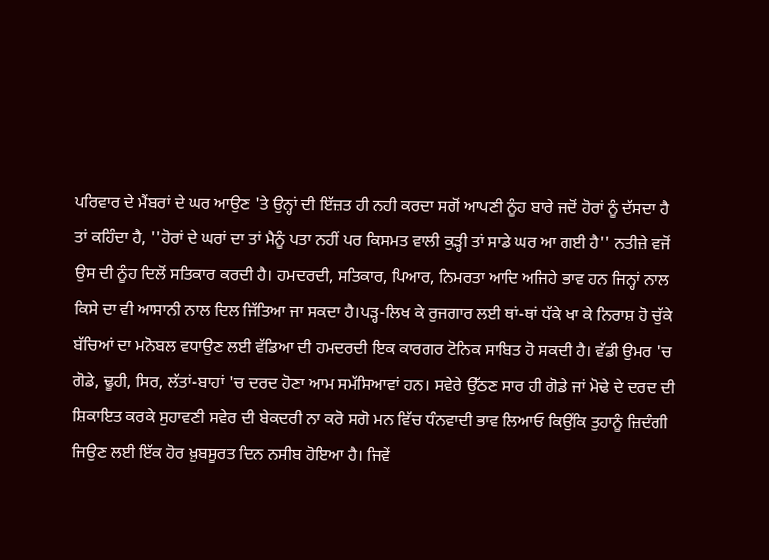ਪਰਿਵਾਰ ਦੇ ਮੈਂਬਰਾਂ ਦੇ ਘਰ ਆਉਣ 'ਤੇ ਉਨ੍ਹਾਂ ਦੀ ਇੱਜ਼ਤ ਹੀ ਨਹੀ ਕਰਦਾ ਸਗੋਂ ਆਪਣੀ ਨੂੰਹ ਬਾਰੇ ਜਦੋਂ ਹੋਰਾਂ ਨੂੰ ਦੱਸਦਾ ਹੈ ਤਾਂ ਕਹਿੰਦਾ ਹੈ, ''ਹੋਰਾਂ ਦੇ ਘਰਾਂ ਦਾ ਤਾਂ ਮੈਨੂੰ ਪਤਾ ਨਹੀਂ ਪਰ ਕਿਸਮਤ ਵਾਲੀ ਕੁੜ੍ਹੀ ਤਾਂ ਸਾਡੇ ਘਰ ਆ ਗਈ ਹੈ'' ਨਤੀਜ਼ੇ ਵਜੋਂ ਉਸ ਦੀ ਨੂੰਹ ਦਿਲੋਂ ਸਤਿਕਾਰ ਕਰਦੀ ਹੈ। ਹਮਦਰਦੀ, ਸਤਿਕਾਰ, ਪਿਆਰ, ਨਿਮਰਤਾ ਆਦਿ ਅਜਿਹੇ ਭਾਵ ਹਨ ਜਿਨ੍ਹਾਂ ਨਾਲ ਕਿਸੇ ਦਾ ਵੀ ਆਸਾਨੀ ਨਾਲ ਦਿਲ ਜਿੱਤਿਆ ਜਾ ਸਕਦਾ ਹੈ।ਪੜ੍ਹ-ਲਿਖ ਕੇ ਰੁਜਗਾਰ ਲਈ ਥਾਂ-ਥਾਂ ਧੱਕੇ ਖਾ ਕੇ ਨਿਰਾਸ਼ ਹੋ ਚੁੱਕੇ ਬੱਚਿਆਂ ਦਾ ਮਨੋਬਲ ਵਧਾਉਣ ਲਈ ਵੱਡਿਆ ਦੀ ਹਮਦਰਦੀ ਇਕ ਕਾਰਗਰ ਟੋਨਿਕ ਸਾਬਿਤ ਹੋ ਸਕਦੀ ਹੈ। ਵੱਡੀ ਉਮਰ 'ਚ ਗੋਡੇ, ਢੂਹੀ, ਸਿਰ, ਲੱਤਾਂ-ਬਾਹਾਂ 'ਚ ਦਰਦ ਹੋਣਾ ਆਮ ਸਮੱਸਿਆਵਾਂ ਹਨ। ਸਵੇਰੇ ਉੱਠਣ ਸਾਰ ਹੀ ਗੋਡੇ ਜਾਂ ਮੋਢੇ ਦੇ ਦਰਦ ਦੀ ਸ਼ਿਕਾਇਤ ਕਰਕੇ ਸੁਹਾਵਣੀ ਸਵੇਰ ਦੀ ਬੇਕਦਰੀ ਨਾ ਕਰੋ ਸਗੋ ਮਨ ਵਿੱਚ ਧੰਨਵਾਦੀ ਭਾਵ ਲਿਆਓ ਕਿਉਂਕਿ ਤੁਹਾਨੂੰ ਜ਼ਿਦੰਗੀ ਜਿਉਣ ਲਈ ਇੱਕ ਹੋਰ ਖ਼ੁਬਸੂਰਤ ਦਿਨ ਨਸੀਬ ਹੋਇਆ ਹੈ। ਜਿਵੇਂ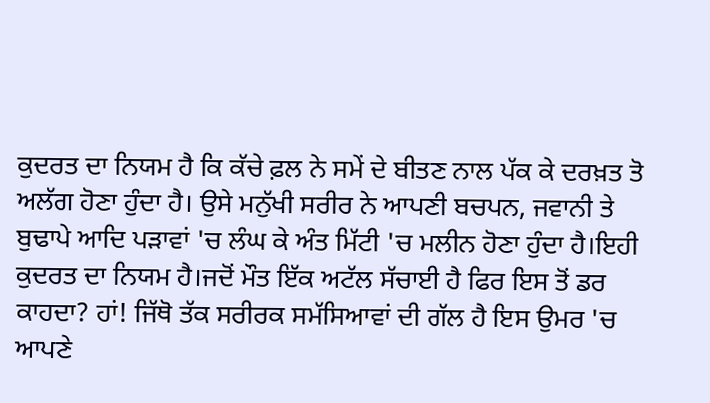ਕੁਦਰਤ ਦਾ ਨਿਯਮ ਹੈ ਕਿ ਕੱਚੇ ਫ਼ਲ ਨੇ ਸਮੇਂ ਦੇ ਬੀਤਣ ਨਾਲ ਪੱਕ ਕੇ ਦਰਖ਼ਤ ਤੋ ਅਲੱਗ ਹੋਣਾ ਹੁੰਦਾ ਹੈ। ਉਸੇ ਮਨੁੱਖੀ ਸਰੀਰ ਨੇ ਆਪਣੀ ਬਚਪਨ, ਜਵਾਨੀ ਤੇ ਬੁਢਾਪੇ ਆਦਿ ਪੜਾਵਾਂ 'ਚ ਲੰਘ ਕੇ ਅੰਤ ਮਿੱਟੀ 'ਚ ਮਲੀਨ ਹੋਣਾ ਹੁੰਦਾ ਹੈ।ਇਹੀ ਕੁਦਰਤ ਦਾ ਨਿਯਮ ਹੈ।ਜਦੋਂ ਮੌਤ ਇੱਕ ਅਟੱਲ ਸੱਚਾਈ ਹੈ ਫਿਰ ਇਸ ਤੋਂ ਡਰ ਕਾਹਦਾ? ਹਾਂ! ਜਿੱਥੋ ਤੱਕ ਸਰੀਰਕ ਸਮੱਸਿਆਵਾਂ ਦੀ ਗੱਲ ਹੈ ਇਸ ਉਮਰ 'ਚ ਆਪਣੇ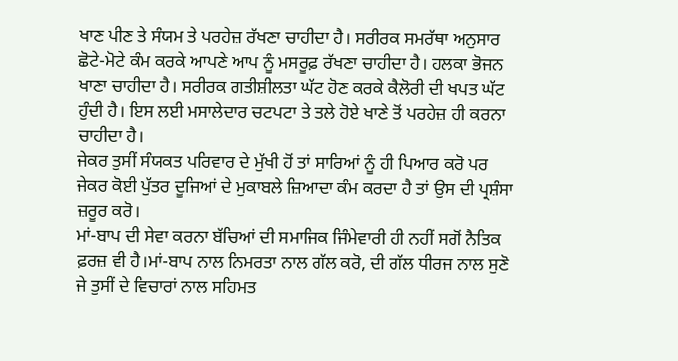ਖਾਣ ਪੀਣ ਤੇ ਸੰਯਮ ਤੇ ਪਰਹੇਜ਼ ਰੱਖਣਾ ਚਾਹੀਦਾ ਹੈ। ਸਰੀਰਕ ਸਮਰੱਥਾ ਅਨੁਸਾਰ ਛੋਟੇ-ਮੋਟੇ ਕੰਮ ਕਰਕੇ ਆਪਣੇ ਆਪ ਨੂੰ ਮਸਰੂਫ਼ ਰੱਖਣਾ ਚਾਹੀਦਾ ਹੈ। ਹਲਕਾ ਭੋਜਨ ਖਾਣਾ ਚਾਹੀਦਾ ਹੈ। ਸਰੀਰਕ ਗਤੀਸ਼ੀਲਤਾ ਘੱਟ ਹੋਣ ਕਰਕੇ ਕੈਲੋਰੀ ਦੀ ਖਪਤ ਘੱਟ ਹੁੰਦੀ ਹੈ। ਇਸ ਲਈ ਮਸਾਲੇਦਾਰ ਚਟਪਟਾ ਤੇ ਤਲੇ ਹੋਏ ਖਾਣੇ ਤੋਂ ਪਰਹੇਜ਼ ਹੀ ਕਰਨਾ ਚਾਹੀਦਾ ਹੈ।
ਜੇਕਰ ਤੁਸੀਂ ਸੰਯਕਤ ਪਰਿਵਾਰ ਦੇ ਮੁੱਖੀ ਹੋਂ ਤਾਂ ਸਾਰਿਆਂ ਨੂੰ ਹੀ ਪਿਆਰ ਕਰੋ ਪਰ ਜੇਕਰ ਕੋਈ ਪੁੱਤਰ ਦੂਜਿਆਂ ਦੇ ਮੁਕਾਬਲੇ ਜ਼ਿਆਦਾ ਕੰਮ ਕਰਦਾ ਹੈ ਤਾਂ ਉਸ ਦੀ ਪ੍ਰਸ਼ੰਸਾ ਜ਼ਰੂਰ ਕਰੋ।
ਮਾਂ-ਬਾਪ ਦੀ ਸੇਵਾ ਕਰਨਾ ਬੱਚਿਆਂ ਦੀ ਸਮਾਜਿਕ ਜਿੰਮੇਵਾਰੀ ਹੀ ਨਹੀਂ ਸਗੋਂ ਨੈਤਿਕ ਫ਼ਰਜ਼ ਵੀ ਹੈ।ਮਾਂ-ਬਾਪ ਨਾਲ ਨਿਮਰਤਾ ਨਾਲ ਗੱਲ ਕਰੋ, ਦੀ ਗੱਲ ਧੀਰਜ ਨਾਲ ਸੁਣੋ ਜੇ ਤੁਸੀਂ ਦੇ ਵਿਚਾਰਾਂ ਨਾਲ ਸਹਿਮਤ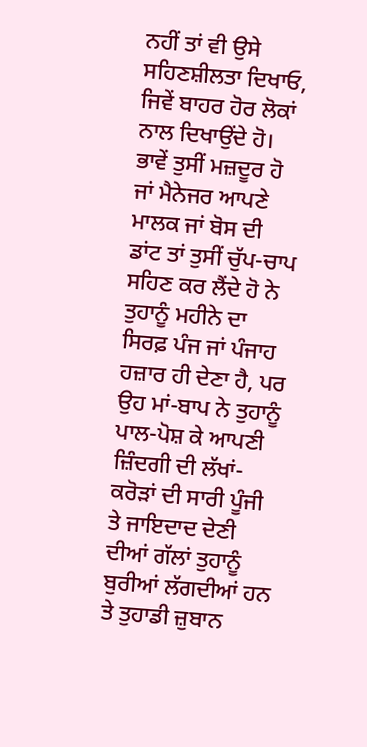ਨਹੀਂ ਤਾਂ ਵੀ ਉਸੇ ਸਹਿਣਸ਼ੀਲਤਾ ਦਿਖਾਓ, ਜਿਵੇਂ ਬਾਹਰ ਹੋਰ ਲੋਕਾਂ ਨਾਲ ਦਿਖਾਉਂਦੇ ਹੋ। ਭਾਵੇਂ ਤੁਸੀਂ ਮਜ਼ਦੂਰ ਹੋ ਜਾਂ ਮੈਨੇਜਰ ਆਪਣੇ ਮਾਲਕ ਜਾਂ ਬੋਸ ਦੀ ਡਾਂਟ ਤਾਂ ਤੁਸੀਂ ਚੁੱਪ-ਚਾਪ ਸਹਿਣ ਕਰ ਲੈਂਦੇ ਹੋ ਨੇ ਤੁਹਾਨੂੰ ਮਹੀਨੇ ਦਾ ਸਿਰਫ਼ ਪੰਜ ਜਾਂ ਪੰਜਾਹ ਹਜ਼ਾਰ ਹੀ ਦੇਣਾ ਹੈ, ਪਰ ਉਹ ਮਾਂ-ਬਾਪ ਨੇ ਤੁਹਾਨੂੰ ਪਾਲ-ਪੋਸ਼ ਕੇ ਆਪਣੀ ਜ਼ਿੰਦਗੀ ਦੀ ਲੱਖਾਂ-ਕਰੋੜਾਂ ਦੀ ਸਾਰੀ ਪੂੰਜੀ ਤੇ ਜਾਇਦਾਦ ਦੇਣੀ ਦੀਆਂ ਗੱਲਾਂ ਤੁਹਾਨੂੰ ਬੁਰੀਆਂ ਲੱਗਦੀਆਂ ਹਨ ਤੇ ਤੁਹਾਡੀ ਜ਼ੁਬਾਨ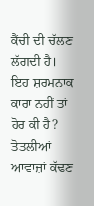ਕੈਂਚੀ ਦੀ ਚੱਲਣ ਲੱਗਦੀ ਹੈ। ਇਹ ਸ਼ਰਮਨਾਕ ਕਾਰਾ ਨਹੀਂ ਤਾਂ ਹੋਰ ਕੀ ਹੈ? ਤੋਤਲੀਆਂ ਆਵਾਜ਼ਾਂ ਕੱਢਣ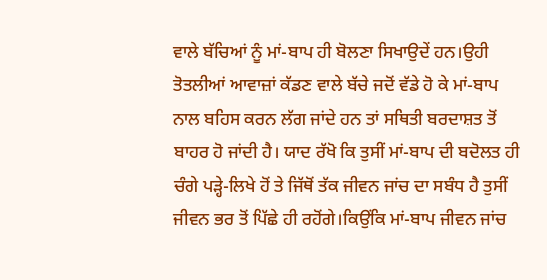ਵਾਲੇ ਬੱਚਿਆਂ ਨੂੰ ਮਾਂ-ਬਾਪ ਹੀ ਬੋਲਣਾ ਸਿਖਾਉਦੇਂ ਹਨ।ਉਹੀ ਤੋਤਲੀਆਂ ਆਵਾਜ਼ਾਂ ਕੱਡਣ ਵਾਲੇ ਬੱਚੇ ਜਦੋਂ ਵੱਡੇ ਹੋ ਕੇ ਮਾਂ-ਬਾਪ ਨਾਲ ਬਹਿਸ ਕਰਨ ਲੱਗ ਜਾਂਦੇ ਹਨ ਤਾਂ ਸਥਿਤੀ ਬਰਦਾਸ਼ਤ ਤੋਂ ਬਾਹਰ ਹੋ ਜਾਂਦੀ ਹੈ। ਯਾਦ ਰੱਖੋ ਕਿ ਤੁਸੀਂ ਮਾਂ-ਬਾਪ ਦੀ ਬਦੋਲਤ ਹੀ ਚੰਗੇ ਪੜ੍ਹੇ-ਲਿਖੇ ਹੋਂ ਤੇ ਜਿੱਥੋਂ ਤੱਕ ਜੀਵਨ ਜਾਂਚ ਦਾ ਸਬੰਧ ਹੈ ਤੁਸੀਂ ਜੀਵਨ ਭਰ ਤੋਂ ਪਿੱਛੇ ਹੀ ਰਹੋਂਗੇ।ਕਿਉਂਕਿ ਮਾਂ-ਬਾਪ ਜੀਵਨ ਜਾਂਚ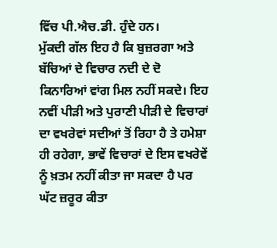ਵਿੱਚ ਪੀ.ਐਚ.ਡੀ. ਹੁੰਦੇ ਹਨ।
ਮੁੱਕਦੀ ਗੱਲ ਇਹ ਹੈ ਕਿ ਬੁਜ਼ਰਗਾ ਅਤੇ ਬੱਚਿਆਂ ਦੇ ਵਿਚਾਰ ਨਦੀ ਦੇ ਦੋ ਕਿਨਾਰਿਆਂ ਵਾਂਗ ਮਿਲ ਨਹੀਂ ਸਕਦੇ। ਇਹ ਨਵੀਂ ਪੀੜੀ ਅਤੇ ਪੁਰਾਣੀ ਪੀੜੀ ਦੇ ਵਿਚਾਰਾਂ ਦਾ ਵਖਰੇਵਾਂ ਸਦੀਆਂ ਤੋਂ ਰਿਹਾ ਹੈ ਤੇ ਹਮੇਸ਼ਾ ਹੀ ਰਹੇਗਾ, ਭਾਵੇਂ ਵਿਚਾਰਾਂ ਦੇ ਇਸ ਵਖਰੇਵੇਂ ਨੂੰ ਖ਼ਤਮ ਨਹੀਂ ਕੀਤਾ ਜਾ ਸਕਦਾ ਹੈ ਪਰ ਘੱਟ ਜ਼ਰੂਰ ਕੀਤਾ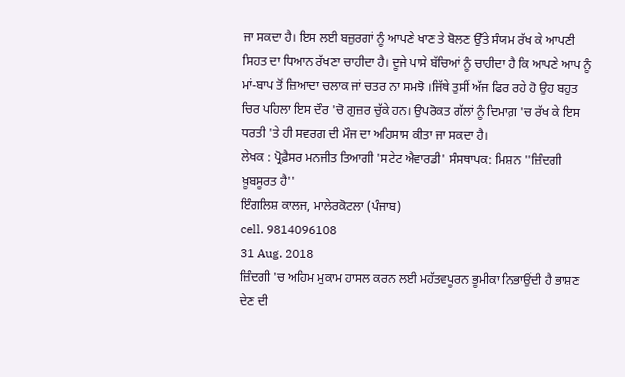ਜਾ ਸਕਦਾ ਹੈ। ਇਸ ਲਈ ਬਜ਼ੁਰਗਾਂ ਨੂੰ ਆਪਣੇ ਖਾਣ ਤੇ ਬੋਲਣ ਉੱਤੇ ਸੰਯਮ ਰੱਖ ਕੇ ਆਪਣੀ ਸਿਹਤ ਦਾ ਧਿਆਨ ਰੱਖਣਾ ਚਾਹੀਦਾ ਹੈ। ਦੂਜੇ ਪਾਸੇ ਬੱਚਿਆਂ ਨੂੰ ਚਾਹੀਦਾ ਹੈ ਕਿ ਆਪਣੇ ਆਪ ਨੂੰ ਮਾਂ-ਬਾਪ ਤੋਂ ਜ਼ਿਆਦਾ ਚਲਾਕ ਜਾਂ ਚਤਰ ਨਾ ਸਮਝੋ ।ਜਿੱਥੇ ਤੁਸੀਂ ਅੱਜ ਫਿਰ ਰਹੇ ਹੋ ਉਹ ਬਹੁਤ ਚਿਰ ਪਹਿਲਾ ਇਸ ਦੌਰ 'ਚੋ ਗੁਜ਼ਰ ਚੁੱਕੇ ਹਨ। ਉਪਰੋਕਤ ਗੱਲਾਂ ਨੂੰ ਦਿਮਾਗ਼ 'ਚ ਰੱਖ ਕੇ ਇਸ ਧਰਤੀ 'ਤੇ ਹੀ ਸਵਰਗ ਦੀ ਮੌਜ ਦਾ ਅਹਿਸਾਸ ਕੀਤਾ ਜਾ ਸਕਦਾ ਹੈ।
ਲੇਖਕ : ਪ੍ਰੋਫ਼ੈਸਰ ਮਨਜੀਤ ਤਿਆਗੀ 'ਸਟੇਟ ਐਵਾਰਡੀ' ਸੰਸਥਾਪਕ: ਮਿਸ਼ਨ ''ਜ਼ਿੰਦਗੀ ਖ਼ੂਬਸੂਰਤ ਹੈ''
ਇੰਗਲਿਸ਼ ਕਾਲਜ, ਮਾਲੇਰਕੋਟਲਾ (ਪੰਜਾਬ)
cell. 9814096108
31 Aug. 2018
ਜ਼ਿੰਦਗੀ 'ਚ ਅਹਿਮ ਮੁਕਾਮ ਹਾਸਲ ਕਰਨ ਲਈ ਮਹੱਤਵਪੂਰਨ ਭੂਮੀਕਾ ਨਿਭਾਉਂਦੀ ਹੈ ਭਾਸ਼ਣ ਦੇਣ ਦੀ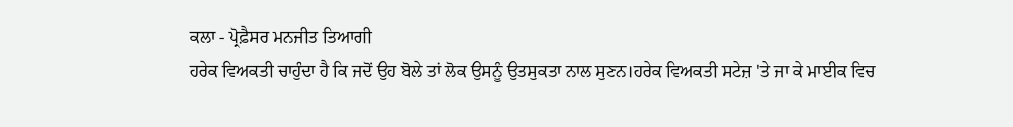ਕਲਾ - ਪ੍ਰੋਫ਼ੈਸਰ ਮਨਜੀਤ ਤਿਆਗੀ
ਹਰੇਕ ਵਿਅਕਤੀ ਚਾਹੁੰਦਾ ਹੈ ਕਿ ਜਦੋਂ ਉਹ ਬੋਲੇ ਤਾਂ ਲੋਕ ਉਸਨੂੰ ਉਤਸੁਕਤਾ ਨਾਲ ਸੁਣਨ।ਹਰੇਕ ਵਿਅਕਤੀ ਸਟੇਜ਼ 'ਤੇ ਜਾ ਕੇ ਮਾਈਕ ਵਿਚ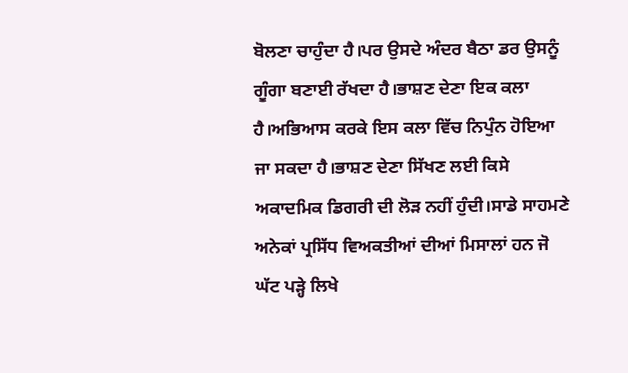ਬੋਲਣਾ ਚਾਹੁੰਦਾ ਹੈ।ਪਰ ਉਸਦੇ ਅੰਦਰ ਬੈਠਾ ਡਰ ਉਸਨੂੰ ਗੂੰਗਾ ਬਣਾਈ ਰੱਖਦਾ ਹੈ।ਭਾਸ਼ਣ ਦੇਣਾ ਇਕ ਕਲਾ ਹੈ।ਅਭਿਆਸ ਕਰਕੇ ਇਸ ਕਲਾ ਵਿੱਚ ਨਿਪੁੰਨ ਹੋਇਆ ਜਾ ਸਕਦਾ ਹੈ।ਭਾਸ਼ਣ ਦੇਣਾ ਸਿੱਖਣ ਲਈ ਕਿਸੇ ਅਕਾਦਮਿਕ ਡਿਗਰੀ ਦੀ ਲੋੜ ਨਹੀਂ ਹੁੰਦੀ।ਸਾਡੇ ਸਾਹਮਣੇ ਅਨੇਕਾਂ ਪ੍ਰਸਿੱਧ ਵਿਅਕਤੀਆਂ ਦੀਆਂ ਮਿਸਾਲਾਂ ਹਨ ਜੋ ਘੱਟ ਪੜ੍ਹੇ ਲਿਖੇ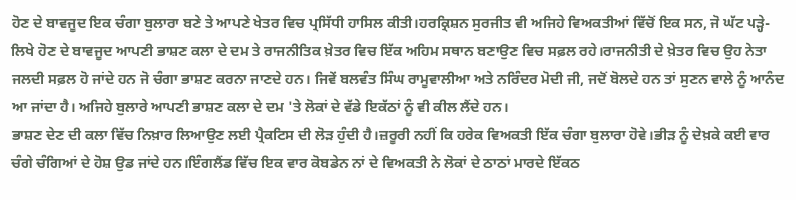ਹੋਣ ਦੇ ਬਾਵਜੂਦ ਇਕ ਚੰਗਾ ਬੁਲਾਰਾ ਬਣੇ ਤੇ ਆਪਣੇ ਖੇਤਰ ਵਿਚ ਪ੍ਰਸਿੱਧੀ ਹਾਸਿਲ ਕੀਤੀ।ਹਰਕ੍ਰਿਸ਼ਨ ਸੁਰਜੀਤ ਵੀ ਅਜਿਹੇ ਵਿਅਕਤੀਆਂ ਵਿੱਚੋਂ ਇਕ ਸਨ, ਜੋ ਘੱਟ ਪੜ੍ਹੇ-ਲਿਖੇ ਹੋਣ ਦੇ ਬਾਵਜੂਦ ਆਪਣੀ ਭਾਸ਼ਣ ਕਲਾ ਦੇ ਦਮ ਤੇ ਰਾਜਨੀਤਿਕ ਖ਼ੇਤਰ ਵਿਚ ਇੱਕ ਅਹਿਮ ਸਥਾਨ ਬਣਾਉਣ ਵਿਚ ਸਫ਼ਲ ਰਹੇ।ਰਾਜਨੀਤੀ ਦੇ ਖ਼ੇਤਰ ਵਿਚ ਉਹ ਨੇਤਾ ਜਲਦੀ ਸਫ਼ਲ ਹੋ ਜਾਂਦੇ ਹਨ ਜੋ ਚੰਗਾ ਭਾਸ਼ਣ ਕਰਨਾ ਜਾਣਦੇ ਹਨ। ਜਿਵੇਂ ਬਲਵੰਤ ਸਿੰਘ ਰਾਮੂਵਾਲੀਆ ਅਤੇ ਨਰਿੰਦਰ ਮੋਦੀ ਜੀ, ਜਦੋਂ ਬੋਲਦੇ ਹਨ ਤਾਂ ਸੁਣਨ ਵਾਲੇ ਨੂੰ ਆਨੰਦ ਆ ਜਾਂਦਾ ਹੈ। ਅਜਿਹੇ ਬੁਲਾਰੇ ਆਪਣੀ ਭਾਸ਼ਣ ਕਲਾ ਦੇ ਦਮ 'ਤੇ ਲੋਕਾਂ ਦੇ ਵੱਡੇ ਇਕੱਠਾਂ ਨੂੰ ਵੀ ਕੀਲ ਲੈਂਦੇ ਹਨ।
ਭਾਸ਼ਣ ਦੇਣ ਦੀ ਕਲਾ ਵਿੱਚ ਨਿਖ਼ਾਰ ਲਿਆਉਣ ਲਈ ਪ੍ਰੈਕਟਿਸ ਦੀ ਲੋੜ ਹੁੰਦੀ ਹੈ।ਜ਼ਰੂਰੀ ਨਹੀਂ ਕਿ ਹਰੇਕ ਵਿਅਕਤੀ ਇੱਕ ਚੰਗਾ ਬੁਲਾਰਾ ਹੋਵੇ।ਭੀੜ ਨੂੰ ਦੇਖ਼ਕੇ ਕਈ ਵਾਰ ਚੰਗੇ ਚੰਗਿਆਂ ਦੇ ਹੋਸ਼ ਉਡ ਜਾਂਦੇ ਹਨ।ਇੰਗਲੈਂਡ ਵਿੱਚ ਇਕ ਵਾਰ ਕੋਬਡੇਨ ਨਾਂ ਦੇ ਵਿਅਕਤੀ ਨੇ ਲੋਕਾਂ ਦੇ ਠਾਠਾਂ ਮਾਰਦੇ ਇੱਕਠ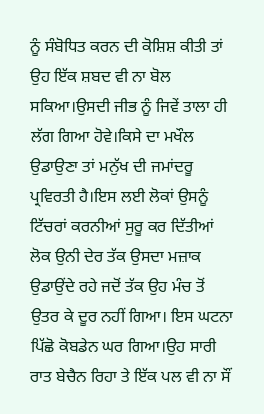ਨੂੰ ਸੰਬੋਧਿਤ ਕਰਨ ਦੀ ਕੋਸ਼ਿਸ਼ ਕੀਤੀ ਤਾਂ ਉਹ ਇੱਕ ਸ਼ਬਦ ਵੀ ਨਾ ਬੋਲ ਸਕਿਆ।ਉਸਦੀ ਜੀਭ ਨੂੰ ਜਿਵੇਂ ਤਾਲਾ ਹੀ ਲੱਗ ਗਿਆ ਹੋਵੇ।ਕਿਸੇ ਦਾ ਮਖੌਲ ਉਡਾਉਣਾ ਤਾਂ ਮਨੁੱਖ ਦੀ ਜਮਾਂਦਰੂ ਪ੍ਰਵਿਰਤੀ ਹੈ।ਇਸ ਲਈ ਲੋਕਾਂ ਉਸਨੂੰ ਟਿੱਚਰਾਂ ਕਰਨੀਆਂ ਸੁਰੂ ਕਰ ਦਿੱਤੀਆਂ ਲੋਕ ਉਨੀ ਦੇਰ ਤੱਕ ਉਸਦਾ ਮਜ਼ਾਕ ਉਡਾਉਂਦੇ ਰਹੇ ਜਦੋਂ ਤੱਕ ਉਹ ਮੰਚ ਤੋਂ ਉਤਰ ਕੇ ਦੂਰ ਨਹੀਂ ਗਿਆ। ਇਸ ਘਟਨਾ ਪਿੱਛੋ ਕੋਬਡੇਨ ਘਰ ਗਿਆ।ਉਹ ਸਾਰੀ ਰਾਤ ਬੇਚੈਨ ਰਿਹਾ ਤੇ ਇੱਕ ਪਲ ਵੀ ਨਾ ਸੌਂ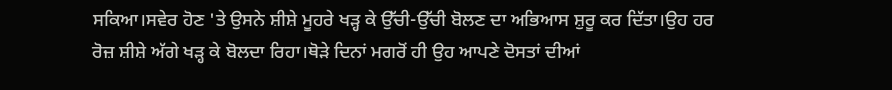ਸਕਿਆ।ਸਵੇਰ ਹੋਣ 'ਤੇ ਉਸਨੇ ਸ਼ੀਸ਼ੇ ਮੂਹਰੇ ਖੜ੍ਹ ਕੇ ਉੱਚੀ-ਉੱਚੀ ਬੋਲਣ ਦਾ ਅਭਿਆਸ ਸ਼ੁਰੂ ਕਰ ਦਿੱਤਾ।ਉਹ ਹਰ ਰੋਜ਼ ਸ਼ੀਸ਼ੇ ਅੱਗੇ ਖੜ੍ਹ ਕੇ ਬੋਲਦਾ ਰਿਹਾ।ਥੋੜੇ ਦਿਨਾਂ ਮਗਰੋਂ ਹੀ ਉਹ ਆਪਣੇ ਦੋਸਤਾਂ ਦੀਆਂ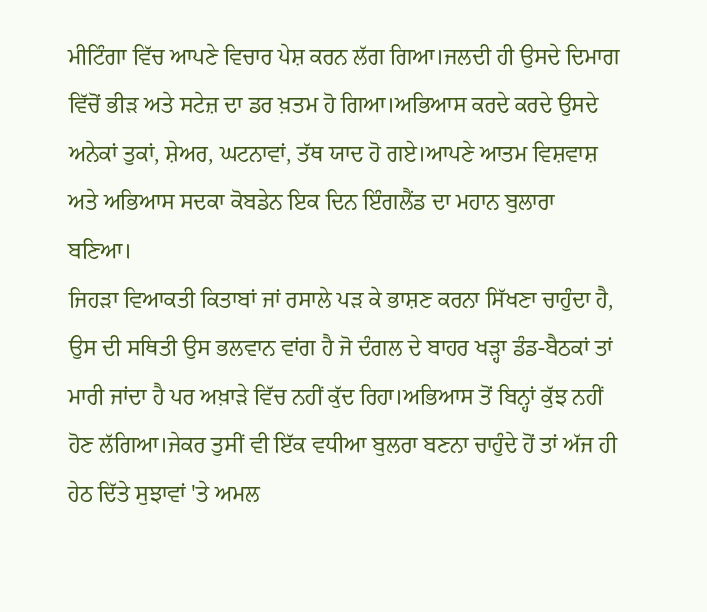ਮੀਟਿੰਗਾ ਵਿੱਚ ਆਪਣੇ ਵਿਚਾਰ ਪੇਸ਼ ਕਰਨ ਲੱਗ ਗਿਆ।ਜਲਦੀ ਹੀ ਉਸਦੇ ਦਿਮਾਗ ਵਿੱਚੋਂ ਭੀੜ ਅਤੇ ਸਟੇਜ਼ ਦਾ ਡਰ ਖ਼ਤਮ ਹੋ ਗਿਆ।ਅਭਿਆਸ ਕਰਦੇ ਕਰਦੇ ਉਸਦੇ ਅਨੇਕਾਂ ਤੁਕਾਂ, ਸ਼ੇਅਰ, ਘਟਨਾਵਾਂ, ਤੱਥ ਯਾਦ ਹੋ ਗਏ।ਆਪਣੇ ਆਤਮ ਵਿਸ਼ਵਾਸ਼ ਅਤੇ ਅਭਿਆਸ ਸਦਕਾ ਕੋਬਡੇਨ ਇਕ ਦਿਨ ਇੰਗਲੈਂਡ ਦਾ ਮਹਾਨ ਬੁਲਾਰਾ ਬਣਿਆ।
ਜਿਹੜਾ ਵਿਆਕਤੀ ਕਿਤਾਬਾਂ ਜਾਂ ਰਸਾਲੇ ਪੜ ਕੇ ਭਾਸ਼ਣ ਕਰਨਾ ਸਿੱਖਣਾ ਚਾਹੁੰਦਾ ਹੈ, ਉਸ ਦੀ ਸਥਿਤੀ ਉਸ ਭਲਵਾਨ ਵਾਂਗ ਹੈ ਜੋ ਦੰਗਲ ਦੇ ਬਾਹਰ ਖੜ੍ਹਾ ਡੰਡ-ਬੈਠਕਾਂ ਤਾਂ ਮਾਰੀ ਜਾਂਦਾ ਹੈ ਪਰ ਅਖ਼ਾੜੇ ਵਿੱਚ ਨਹੀਂ ਕੁੱਦ ਰਿਹਾ।ਅਭਿਆਸ ਤੋਂ ਬਿਨ੍ਹਾਂ ਕੁੱਝ ਨਹੀਂ ਹੋਣ ਲੱਗਿਆ।ਜੇਕਰ ਤੁਸੀਂ ਵੀ ਇੱਕ ਵਧੀਆ ਬੁਲਰਾ ਬਣਨਾ ਚਾਹੁੰਦੇ ਹੋਂ ਤਾਂ ਅੱਜ ਹੀ ਹੇਠ ਦਿੱਤੇ ਸੁਝਾਵਾਂ 'ਤੇ ਅਮਲ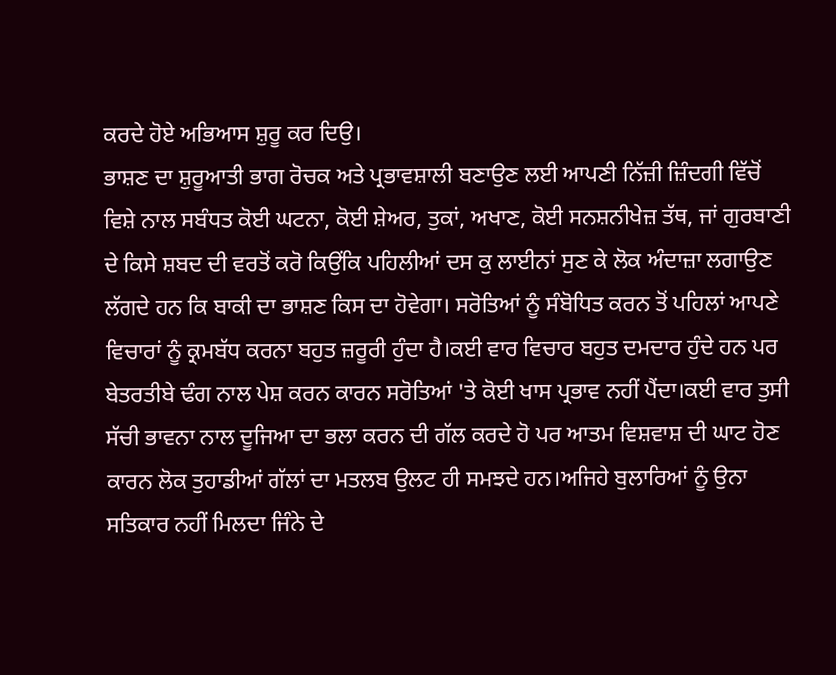ਕਰਦੇ ਹੋਏ ਅਭਿਆਸ ਸ਼ੁਰੂ ਕਰ ਦਿਉ।
ਭਾਸ਼ਣ ਦਾ ਸ਼ੁਰੂਆਤੀ ਭਾਗ ਰੋਚਕ ਅਤੇ ਪ੍ਰਭਾਵਸ਼ਾਲੀ ਬਣਾਉਣ ਲਈ ਆਪਣੀ ਨਿੱਜ਼ੀ ਜ਼ਿੰਦਗੀ ਵਿੱਚੋਂ ਵਿਸ਼ੇ ਨਾਲ ਸਬੰਧਤ ਕੋਈ ਘਟਨਾ, ਕੋਈ ਸ਼ੇਅਰ, ਤੁਕਾਂ, ਅਖਾਣ, ਕੋਈ ਸਨਸ਼ਨੀਖੇਜ਼ ਤੱਥ, ਜਾਂ ਗੁਰਬਾਣੀ ਦੇ ਕਿਸੇ ਸ਼ਬਦ ਦੀ ਵਰਤੋਂ ਕਰੋ ਕਿਉਂਕਿ ਪਹਿਲੀਆਂ ਦਸ ਕੁ ਲਾਈਨਾਂ ਸੁਣ ਕੇ ਲੋਕ ਅੰਦਾਜ਼ਾ ਲਗਾਉਣ ਲੱਗਦੇ ਹਨ ਕਿ ਬਾਕੀ ਦਾ ਭਾਸ਼ਣ ਕਿਸ ਦਾ ਹੋਵੇਗਾ। ਸਰੋਤਿਆਂ ਨੂੰ ਸੰਬੋਧਿਤ ਕਰਨ ਤੋਂ ਪਹਿਲਾਂ ਆਪਣੇ ਵਿਚਾਰਾਂ ਨੂੰ ਕ੍ਰਮਬੱਧ ਕਰਨਾ ਬਹੁਤ ਜ਼ਰੂਰੀ ਹੁੰਦਾ ਹੈ।ਕਈ ਵਾਰ ਵਿਚਾਰ ਬਹੁਤ ਦਮਦਾਰ ਹੁੰਦੇ ਹਨ ਪਰ ਬੇਤਰਤੀਬੇ ਢੰਗ ਨਾਲ ਪੇਸ਼ ਕਰਨ ਕਾਰਨ ਸਰੋਤਿਆਂ 'ਤੇ ਕੋਈ ਖਾਸ ਪ੍ਰਭਾਵ ਨਹੀਂ ਪੈਂਦਾ।ਕਈ ਵਾਰ ਤੁਸੀ ਸੱਚੀ ਭਾਵਨਾ ਨਾਲ ਦੂਜਿਆ ਦਾ ਭਲਾ ਕਰਨ ਦੀ ਗੱਲ ਕਰਦੇ ਹੋ ਪਰ ਆਤਮ ਵਿਸ਼ਵਾਸ਼ ਦੀ ਘਾਟ ਹੋਣ ਕਾਰਨ ਲੋਕ ਤੁਹਾਡੀਆਂ ਗੱਲਾਂ ਦਾ ਮਤਲਬ ਉਲਟ ਹੀ ਸਮਝਦੇ ਹਨ।ਅਜਿਹੇ ਬੁਲਾਰਿਆਂ ਨੂੰ ਉਨਾ ਸਤਿਕਾਰ ਨਹੀਂ ਮਿਲਦਾ ਜਿੰਨੇ ਦੇ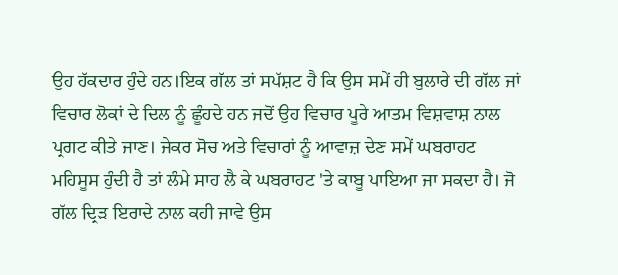ਉਹ ਹੱਕਦਾਰ ਹੁੰਦੇ ਹਨ।ਇਕ ਗੱਲ ਤਾਂ ਸਪੱਸ਼ਟ ਹੈ ਕਿ ਉਸ ਸਮੇਂ ਹੀ ਬੁਲਾਰੇ ਦੀ ਗੱਲ ਜਾਂ ਵਿਚਾਰ ਲੋਕਾਂ ਦੇ ਦਿਲ ਨੂੰ ਛੂੰਹਦੇ ਹਨ ਜਦੋਂ ਉਹ ਵਿਚਾਰ ਪੂਰੇ ਆਤਮ ਵਿਸ਼ਵਾਸ਼ ਨਾਲ ਪ੍ਰਗਟ ਕੀਤੇ ਜਾਣ। ਜੇਕਰ ਸੋਚ ਅਤੇ ਵਿਚਾਰਾਂ ਨੂੰ ਆਵਾਜ਼ ਦੇਣ ਸਮੇਂ ਘਬਰਾਹਟ ਮਹਿਸੂਸ ਹੁੰਦੀ ਹੈ ਤਾਂ ਲੰਮੇ ਸਾਹ ਲੈ ਕੇ ਘਬਰਾਹਟ 'ਤੇ ਕਾਬੂ ਪਾਇਆ ਜਾ ਸਕਦਾ ਹੈ। ਜੋ ਗੱਲ ਦ੍ਰਿੜ ਇਰਾਦੇ ਨਾਲ ਕਹੀ ਜਾਵੇ ਉਸ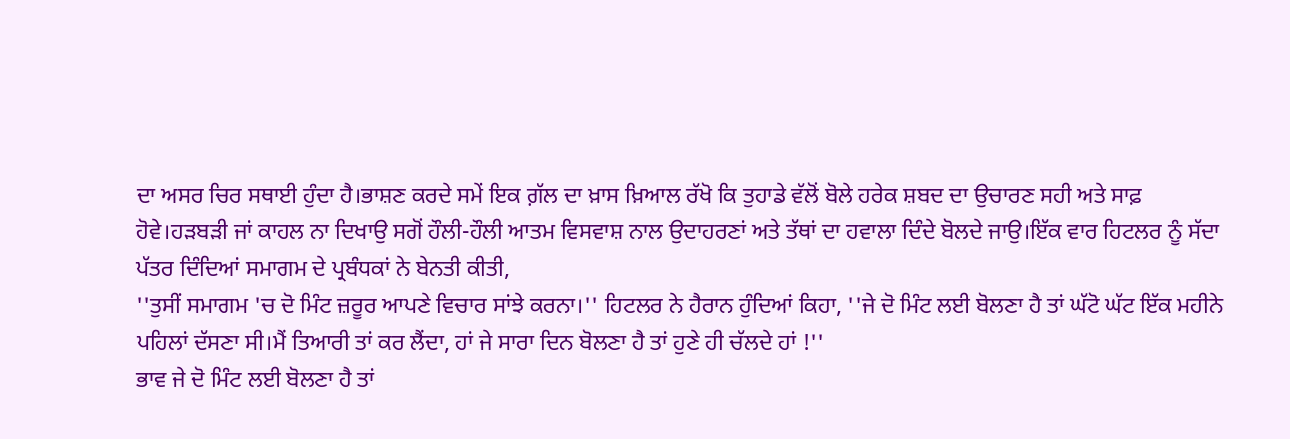ਦਾ ਅਸਰ ਚਿਰ ਸਥਾਈ ਹੁੰਦਾ ਹੈ।ਭਾਸ਼ਣ ਕਰਦੇ ਸਮੇਂ ਇਕ ਗ਼ੱਲ ਦਾ ਖ਼ਾਸ ਖ਼ਿਆਲ ਰੱਖੋ ਕਿ ਤੁਹਾਡੇ ਵੱਲੋਂ ਬੋਲੇ ਹਰੇਕ ਸ਼ਬਦ ਦਾ ਉਚਾਰਣ ਸਹੀ ਅਤੇ ਸਾਫ਼ ਹੋਵੇ।ਹੜਬੜੀ ਜਾਂ ਕਾਹਲ ਨਾ ਦਿਖਾਉ ਸਗੋਂ ਹੌਲੀ-ਹੌਲੀ ਆਤਮ ਵਿਸਵਾਸ਼ ਨਾਲ ਉਦਾਹਰਣਾਂ ਅਤੇ ਤੱਥਾਂ ਦਾ ਹਵਾਲਾ ਦਿੰਦੇ ਬੋਲਦੇ ਜਾਉ।ਇੱਕ ਵਾਰ ਹਿਟਲਰ ਨੂੰ ਸੱਦਾ ਪੱਤਰ ਦਿੰਦਿਆਂ ਸਮਾਗਮ ਦੇ ਪ੍ਰਬੰਧਕਾਂ ਨੇ ਬੇਨਤੀ ਕੀਤੀ,
''ਤੁਸੀਂ ਸਮਾਗਮ 'ਚ ਦੋ ਮਿੰਟ ਜ਼ਰੂਰ ਆਪਣੇ ਵਿਚਾਰ ਸਾਂਝੇ ਕਰਨਾ।'' ਹਿਟਲਰ ਨੇ ਹੈਰਾਨ ਹੁੰਦਿਆਂ ਕਿਹਾ, ''ਜੇ ਦੋ ਮਿੰਟ ਲਈ ਬੋਲਣਾ ਹੈ ਤਾਂ ਘੱਟੋ ਘੱਟ ਇੱਕ ਮਹੀਨੇ ਪਹਿਲਾਂ ਦੱਸਣਾ ਸੀ।ਮੈਂ ਤਿਆਰੀ ਤਾਂ ਕਰ ਲੈਂਦਾ, ਹਾਂ ਜੇ ਸਾਰਾ ਦਿਨ ਬੋਲਣਾ ਹੈ ਤਾਂ ਹੁਣੇ ਹੀ ਚੱਲਦੇ ਹਾਂ !''
ਭਾਵ ਜੇ ਦੋ ਮਿੰਟ ਲਈ ਬੋਲਣਾ ਹੈ ਤਾਂ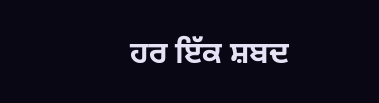ਹਰ ਇੱਕ ਸ਼ਬਦ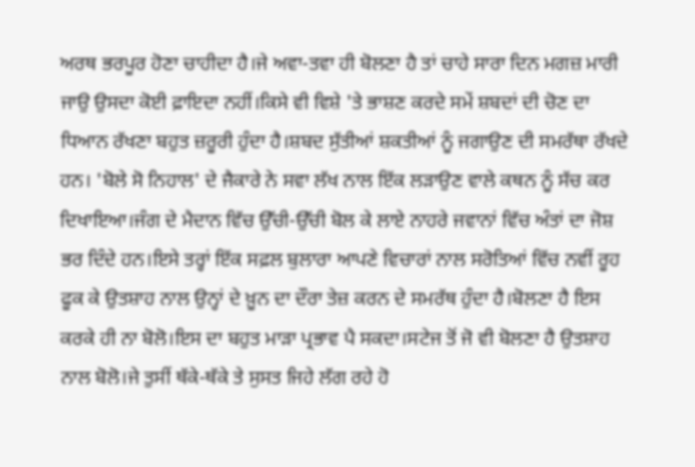ਅਰਥ ਭਰਪੂਰ ਹੋਣਾ ਚਾਹੀਦਾ ਹੈ।ਜੇ ਅਵਾ-ਤਵਾ ਹੀ ਬੋਲਣਾ ਹੈ ਤਾਂ ਚਾਹੇ ਸਾਰਾ ਦਿਨ ਮਗਜ਼ ਮਾਰੀ ਜਾਉ ਉਸਦਾ ਕੋਈ ਫ਼ਾਇਦਾ ਨਹੀਂ।ਕਿਸੇ ਵੀ ਵਿਸ਼ੇ 'ਤੇ ਭਾਸ਼ਣ ਕਰਦੇ ਸਮੇਂ ਸ਼ਬਦਾਂ ਦੀ ਚੋਣ ਦਾ ਧਿਆਨ ਰੱਖਣਾ ਬਹੁਤ ਜ਼ਰੂਰੀ ਹੁੰਦਾ ਹੈ।ਸ਼ਬਦ ਸੁੱਤੀਆਂ ਸ਼ਕਤੀਆਂ ਨੂੰ ਜਗਾਉਣ ਦੀ ਸਮਰੱਥਾ ਰੱਖਦੇ ਹਨ। 'ਬੋਲੇ ਸੋ ਨਿਹਾਲ' ਦੇ ਜੈਕਾਰੇ ਨੇ ਸਵਾ ਲੱਖ ਨਾਲ ਇੱਕ ਲੜਾਉਣ ਵਾਲੇ ਕਥਨ ਨੂੰ ਸੱਚ ਕਰ ਦਿਖਾਇਆ।ਜੰਗ ਦੇ ਮੈਦਾਨ ਵਿੱਚ ਉੱਚੀ-ਉੱਚੀ ਬੋਲ ਕੇ ਲਾਏ ਨਾਹਰੇ ਜਵਾਨਾਂ ਵਿੱਚ ਅੰਤਾਂ ਦਾ ਜੋਸ਼ ਭਰ ਦਿੰਦੇ ਹਨ।ਇਸੇ ਤਰ੍ਹਾਂ ਇੱਕ ਸਫ਼ਲ ਬੁਲਾਰਾ ਆਪਣੇ ਵਿਚਾਰਾਂ ਨਾਲ ਸਰੋਤਿਆਂ ਵਿੱਚ ਨਵੀਂ ਰੂਹ ਫੂਕ ਕੇ ਉਤਸ਼ਾਹ ਨਾਲ ਉਨ੍ਹਾਂ ਦੇ ਖ਼ੂਨ ਦਾ ਦੌਰਾ ਤੇਜ਼ ਕਰਨ ਦੇ ਸਮਰੱਥ ਹੁੰਦਾ ਹੈ।ਬੋਲਣਾ ਹੈ ਇਸ ਕਰਕੇ ਹੀ ਨਾ ਬੋਲੋ।ਇਸ ਦਾ ਬਹੁਤ ਮਾੜਾ ਪ੍ਰਭਾਵ ਪੈ ਸਕਦਾ।ਸਟੇਜ ਤੋਂ ਜੋ ਵੀ ਬੋਲਣਾ ਹੈ ਉਤਸ਼ਾਹ ਨਾਲ ਬੋਲੋ।ਜੇ ਤੁਸੀਂ ਥੱਕੇ-ਥੱਕੇ ਤੇ ਸੁਸਤ ਜਿਹੇ ਲੱਗ ਰਹੇ ਹੋ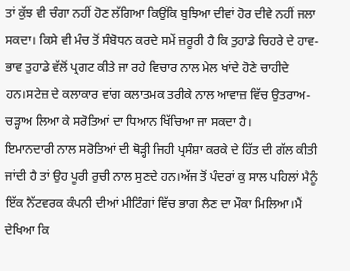ਤਾਂ ਕੁੱਝ ਵੀ ਚੰਗਾ ਨਹੀਂ ਹੋਣ ਲੱਗਿਆ ਕਿਉਂਕਿ ਬੁਝਿਆ ਦੀਵਾਂ ਹੋਰ ਦੀਵੇ ਨਹੀਂ ਜਲਾ ਸਕਦਾ। ਕਿਸੇ ਵੀ ਮੰਚ ਤੋਂ ਸੰਬੋਧਨ ਕਰਦੇ ਸਮੇਂ ਜ਼ਰੂਰੀ ਹੈ ਕਿ ਤੁਹਾਡੇ ਚਿਹਰੇ ਦੇ ਹਾਵ-ਭਾਵ ਤੁਹਾਡੇ ਵੱਲੋਂ ਪ੍ਰਗਟ ਕੀਤੇ ਜਾ ਰਹੇ ਵਿਚਾਰ ਨਾਲ ਮੇਲ ਖਾਂਦੇ ਹੋਣੇ ਚਾਹੀਦੇ ਹਨ।ਸਟੇਜ਼ ਦੇ ਕਲਾਕਾਰ ਵਾਂਗ ਕਲਾਤਮਕ ਤਰੀਕੇ ਨਾਲ ਆਵਾਜ਼ ਵਿੱਚ ਉਤਰਾਅ-ਚੜ੍ਹਾਅ ਲਿਆ ਕੇ ਸਰੋਤਿਆਂ ਦਾ ਧਿਆਨ ਖਿੱਚਿਆ ਜਾ ਸਕਦਾ ਹੈ।
ਇਮਾਨਦਾਰੀ ਨਾਲ ਸਰੋਤਿਆਂ ਦੀ ਥੋੜ੍ਹੀ ਜਿਹੀ ਪ੍ਰਸੰਸ਼ਾ ਕਰਕੇ ਦੇ ਹਿੱਤ ਦੀ ਗੱਲ ਕੀਤੀ ਜਾਂਦੀ ਹੈ ਤਾਂ ਉਹ ਪੂਰੀ ਰੁਚੀ ਨਾਲ ਸੁਣਦੇ ਹਨ।ਅੱਜ ਤੋਂ ਪੰਦਰਾਂ ਕੁ ਸਾਲ ਪਹਿਲਾਂ ਮੈਨੂੰ ਇੱਕ ਨੈੱਟਵਰਕ ਕੰਪਨੀ ਦੀਆਂ ਮੀਟਿੰਗਾਂ ਵਿੱਚ ਭਾਗ ਲੈਣ ਦਾ ਮੌਕਾ ਮਿਲਿਆ।ਮੈਂ ਦੇਖਿਆ ਕਿ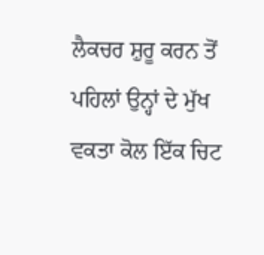ਲੈਕਚਰ ਸ਼ੁਰੂ ਕਰਨ ਤੋਂ ਪਹਿਲਾਂ ਉਨ੍ਹਾਂ ਦੇ ਮੁੱਖ ਵਕਤਾ ਕੋਲ ਇੱਕ ਚਿਟ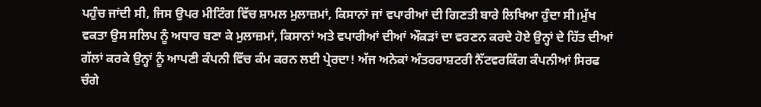ਪਹੁੰਚ ਜਾਂਦੀ ਸੀ, ਜਿਸ ਉਪਰ ਮੀਟਿੰਗ ਵਿੱਚ ਸ਼ਾਮਲ ਮੁਲਾਜ਼ਮਾਂ, ਕਿਸਾਨਾਂ ਜਾਂ ਵਪਾਰੀਆਂ ਦੀ ਗਿਣਤੀ ਬਾਰੇ ਲਿਖਿਆ ਹੁੰਦਾ ਸੀ।ਮੁੱਖ ਵਕਤਾ ਉਸ ਸਲਿਪ ਨੂੰ ਅਧਾਰ ਬਣਾ ਕੇ ਮੁਲਾਜ਼ਮਾਂ, ਕਿਸਾਨਾਂ ਅਤੇ ਵਪਾਰੀਆਂ ਦੀਆਂ ਔਕੜਾਂ ਦਾ ਵਰਣਨ ਕਰਦੇ ਹੋਏ ਉਨ੍ਹਾਂ ਦੇ ਹਿੱਤ ਦੀਆਂ ਗੱਲਾਂ ਕਰਕੇ ਉਨ੍ਹਾਂ ਨੂੰ ਆਪਣੀ ਕੰਪਨੀ ਵਿੱਚ ਕੰਮ ਕਰਨ ਲਈ ਪ੍ਰੇਰਦਾ! ਅੱਜ ਅਨੇਕਾਂ ਅੰਤਰਰਾਸ਼ਟਰੀ ਨੈੱਟਵਰਕਿੰਗ ਕੰਪਨੀਆਂ ਸਿਰਫ ਚੰਗੇ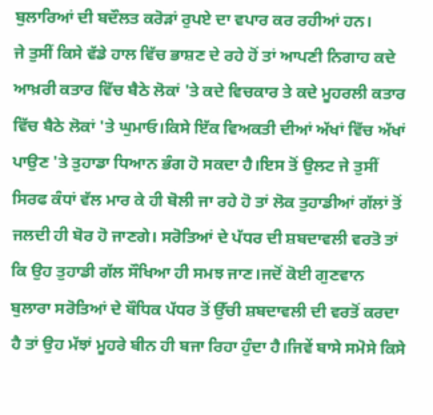ਬੁਲਾਰਿਆਂ ਦੀ ਬਦੌਲਤ ਕਰੋੜਾਂ ਰੁਪਏ ਦਾ ਵਪਾਰ ਕਰ ਰਹੀਆਂ ਹਨ।
ਜੇ ਤੁਸੀਂ ਕਿਸੇ ਵੱਡੇ ਹਾਲ ਵਿੱਚ ਭਾਸ਼ਣ ਦੇ ਰਹੇ ਹੋਂ ਤਾਂ ਆਪਣੀ ਨਿਗਾਹ ਕਦੇ ਆਖ਼ਰੀ ਕਤਾਰ ਵਿੱਚ ਬੈਠੇ ਲੋਕਾਂ 'ਤੇ ਕਦੇ ਵਿਚਕਾਰ ਤੇ ਕਦੇ ਮੂਹਰਲੀ ਕਤਾਰ ਵਿੱਚ ਬੈਠੇ ਲੋਕਾਂ 'ਤੇ ਘੁਮਾਓ।ਕਿਸੇ ਇੱਕ ਵਿਅਕਤੀ ਦੀਆਂ ਅੱਖਾਂ ਵਿੱਚ ਅੱਖਾਂ ਪਾਉਣ 'ਤੇ ਤੁਹਾਡਾ ਧਿਆਨ ਭੰਗ ਹੋ ਸਕਦਾ ਹੈ।ਇਸ ਤੋਂ ਉਲਟ ਜੇ ਤੁਸੀਂ ਸਿਰਫ ਕੰਧਾਂ ਵੱਲ ਮਾਰ ਕੇ ਹੀ ਬੋਲੀ ਜਾ ਰਹੇ ਹੋ ਤਾਂ ਲੋਕ ਤੁਹਾਡੀਆਂ ਗੱਲਾਂ ਤੋਂ ਜਲਦੀ ਹੀ ਬੋਰ ਹੋ ਜਾਣਗੇ। ਸਰੋਤਿਆਂ ਦੇ ਪੱਧਰ ਦੀ ਸ਼ਬਦਾਵਲੀ ਵਰਤੋ ਤਾਂ ਕਿ ਉਹ ਤੁਹਾਡੀ ਗੱਲ ਸੌਖਿਆ ਹੀ ਸਮਝ ਜਾਣ।ਜਦੋਂ ਕੋਈ ਗੁਣਵਾਨ ਬੁਲਾਰਾ ਸਰੋਤਿਆਂ ਦੇ ਬੌਧਿਕ ਪੱਧਰ ਤੋਂ ਉੱਚੀ ਸ਼ਬਦਾਵਲੀ ਦੀ ਵਰਤੋਂ ਕਰਦਾ ਹੈ ਤਾਂ ਉਹ ਮੱਝਾਂ ਮੂਹਰੇ ਬੀਨ ਹੀ ਬਜਾ ਰਿਹਾ ਹੁੰਦਾ ਹੈ।ਜਿਵੇਂ ਬਾਸੇ ਸਮੋਸੇ ਕਿਸੇ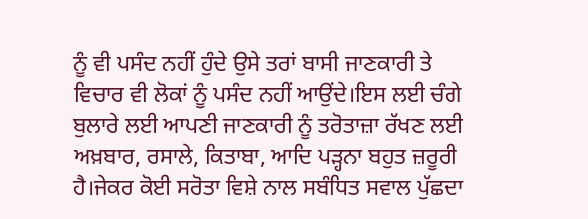ਨੂੰ ਵੀ ਪਸੰਦ ਨਹੀਂ ਹੁੰਦੇ ਉਸੇ ਤਰਾਂ ਬਾਸੀ ਜਾਣਕਾਰੀ ਤੇ ਵਿਚਾਰ ਵੀ ਲੋਕਾਂ ਨੂੰ ਪਸੰਦ ਨਹੀਂ ਆਉਂਦੇ।ਇਸ ਲਈ ਚੰਗੇ ਬੁਲਾਰੇ ਲਈ ਆਪਣੀ ਜਾਣਕਾਰੀ ਨੂੰ ਤਰੋਤਾਜ਼ਾ ਰੱਖਣ ਲਈ ਅਖ਼ਬਾਰ, ਰਸਾਲੇ, ਕਿਤਾਬਾ, ਆਦਿ ਪੜ੍ਹਨਾ ਬਹੁਤ ਜ਼ਰੂਰੀ ਹੈ।ਜੇਕਰ ਕੋਈ ਸਰੋਤਾ ਵਿਸ਼ੇ ਨਾਲ ਸਬੰਧਿਤ ਸਵਾਲ ਪੁੱਛਦਾ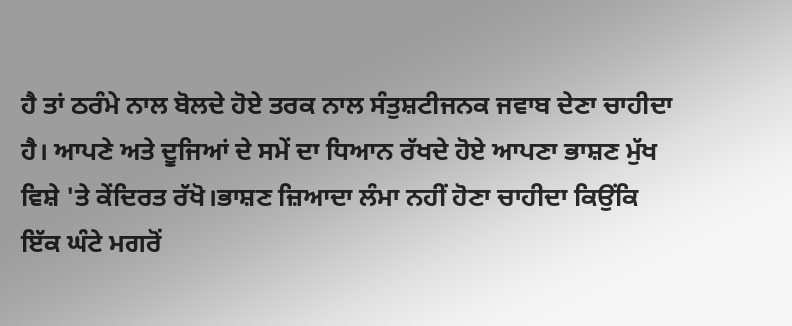ਹੈ ਤਾਂ ਠਰੰਮੇ ਨਾਲ ਬੋਲਦੇ ਹੋਏ ਤਰਕ ਨਾਲ ਸੰਤੁਸ਼ਟੀਜਨਕ ਜਵਾਬ ਦੇਣਾ ਚਾਹੀਦਾ ਹੈ। ਆਪਣੇ ਅਤੇ ਦੂਜਿਆਂ ਦੇ ਸਮੇਂ ਦਾ ਧਿਆਨ ਰੱਖਦੇ ਹੋਏ ਆਪਣਾ ਭਾਸ਼ਣ ਮੁੱਖ ਵਿਸ਼ੇ 'ਤੇ ਕੇਂਦਿਰਤ ਰੱਖੋ।ਭਾਸ਼ਣ ਜ਼ਿਆਦਾ ਲੰਮਾ ਨਹੀਂ ਹੋਣਾ ਚਾਹੀਦਾ ਕਿਉਂਕਿ ਇੱਕ ਘੰਟੇ ਮਗਰੋਂ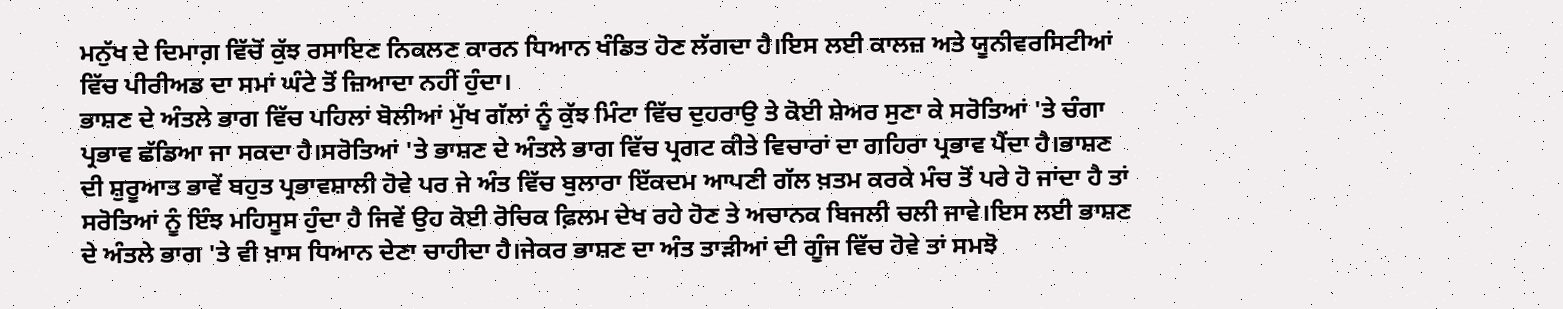ਮਨੁੱਖ ਦੇ ਦਿਮਾਗ਼ ਵਿੱਚੋਂ ਕੁੱਝ ਰਸਾਇਣ ਨਿਕਲਣ ਕਾਰਨ ਧਿਆਨ ਖੰਡਿਤ ਹੋਣ ਲੱਗਦਾ ਹੈ।ਇਸ ਲਈ ਕਾਲਜ਼ ਅਤੇ ਯੂਨੀਵਰਸਿਟੀਆਂ ਵਿੱਚ ਪੀਰੀਅਡ ਦਾ ਸਮਾਂ ਘੰਟੇ ਤੋਂ ਜ਼ਿਆਦਾ ਨਹੀਂ ਹੁੰਦਾ।
ਭਾਸ਼ਣ ਦੇ ਅੰਤਲੇ ਭਾਗ ਵਿੱਚ ਪਹਿਲਾਂ ਬੋਲੀਆਂ ਮੁੱਖ ਗੱਲਾਂ ਨੂੰ ਕੁੱਝ ਮਿੰਟਾ ਵਿੱਚ ਦੁਹਰਾਉ ਤੇ ਕੋਈ ਸ਼ੇਅਰ ਸੁਣਾ ਕੇ ਸਰੋਤਿਆਂ 'ਤੇ ਚੰਗਾ ਪ੍ਰਭਾਵ ਛੱਡਿਆ ਜਾ ਸਕਦਾ ਹੈ।ਸਰੋਤਿਆਂ 'ਤੇ ਭਾਸ਼ਣ ਦੇ ਅੰਤਲੇ ਭਾਗ ਵਿੱਚ ਪ੍ਰਗਟ ਕੀਤੇ ਵਿਚਾਰਾਂ ਦਾ ਗਹਿਰਾ ਪ੍ਰਭਾਵ ਪੈਂਦਾ ਹੈ।ਭਾਸ਼ਣ ਦੀ ਸ਼ੁਰੂਆਤ ਭਾਵੇਂ ਬਹੁਤ ਪ੍ਰਭਾਵਸ਼ਾਲੀ ਹੋਵੇ ਪਰ ਜੇ ਅੰਤ ਵਿੱਚ ਬੁਲਾਰਾ ਇੱਕਦਮ ਆਪਣੀ ਗੱਲ ਖ਼ਤਮ ਕਰਕੇ ਮੰਚ ਤੋਂ ਪਰੇ ਹੋ ਜਾਂਦਾ ਹੈ ਤਾਂ ਸਰੋਤਿਆਂ ਨੂੰ ਇੰਝ ਮਹਿਸੂਸ ਹੁੰਦਾ ਹੈ ਜਿਵੇਂ ਉਹ ਕੋਈ ਰੋਚਿਕ ਫ਼ਿਲਮ ਦੇਖ ਰਹੇ ਹੋਣ ਤੇ ਅਚਾਨਕ ਬਿਜਲੀ ਚਲੀ ਜਾਵੇ।ਇਸ ਲਈ ਭਾਸ਼ਣ ਦੇ ਅੰਤਲੇ ਭਾਗ 'ਤੇ ਵੀ ਖ਼ਾਸ ਧਿਆਨ ਦੇਣਾ ਚਾਹੀਦਾ ਹੈ।ਜੇਕਰ ਭਾਸ਼ਣ ਦਾ ਅੰਤ ਤਾੜੀਆਂ ਦੀ ਗੂੰਜ ਵਿੱਚ ਹੋਵੇ ਤਾਂ ਸਮਝੋ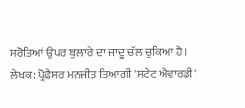ਸਰੋਤਿਆਂ ਉਪਰ ਬੁਲਾਰੇ ਦਾ ਜਾਦੂ ਚੱਲ ਚੁਕਿਆ ਹੈ।
ਲੇਖਕ: ਪ੍ਰੋਫ਼ੈਸਰ ਮਨਜੀਤ ਤਿਆਗੀ 'ਸਟੇਟ ਐਵਾਰਡੀ'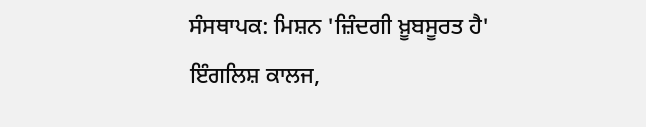ਸੰਸਥਾਪਕ: ਮਿਸ਼ਨ 'ਜ਼ਿੰਦਗੀ ਖ਼ੂਬਸੂਰਤ ਹੈ'
ਇੰਗਲਿਸ਼ ਕਾਲਜ,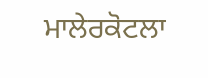ਮਾਲੇਰਕੋਟਲਾ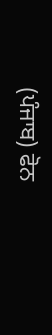(ਪੰਜਾਬ) ਫੋਨ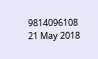9814096108
21 May 2018